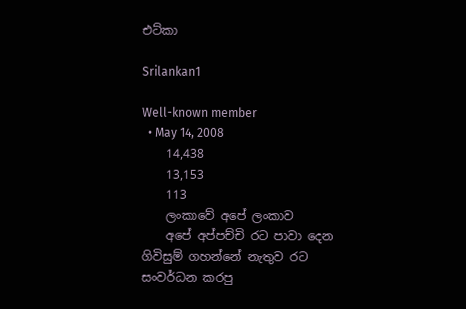එට්කා

Srilankan1

Well-known member
  • May 14, 2008
    14,438
    13,153
    113
    ලංකාවේ අපේ ලංකාව
    අපේ අප්පච්චි රට පාවා දෙන ගිවිසුම් ගහන්නේ නැතුව රට සංවර්ධන කරපු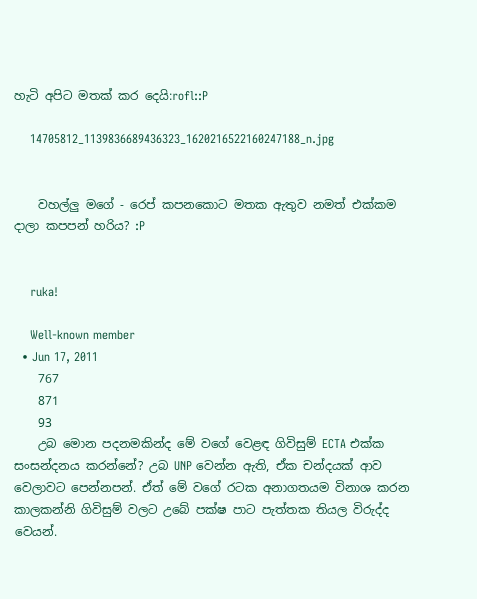හැටි අපිට මතක් කර දෙයි:rofl::P

    14705812_1139836689436323_1620216522160247188_n.jpg


    වහල්ලු මගේ - රෙප් කපනකොට මතක ඇතුව නමත් එක්කම දාලා කපපන් හරිය? :P


    ruka!

    Well-known member
  • Jun 17, 2011
    767
    871
    93
    උබ මොන පදනමකින්ද මේ වගේ වෙළඳ ගිවිසුම් ECTA එක්ක සංසන්දනය කරන්නේ? උබ UNP වෙන්න ඇති, ඒක චන්දයක් ආව වෙලාවට පෙන්නපන්. ඒත් මේ වගේ රටක අනාගතයම විනාශ කරන කාලකන්නි ගිවිසුම් වලට උබේ පක්ෂ පාට පැත්තක තියල විරුද්ද වෙයන්.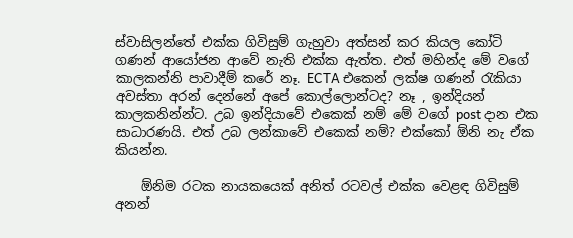ස්වාසිලන්තේ එක්ක ගිවිසුම් ගැහුවා අත්සන් කර කියල කෝටි ගණන් ආයෝජන ආවේ නැති එක්ක ඇත්ත. එත් මහින්ද මේ වගේ කාලකන්නි පාවාදීම් කරේ නෑ. ECTA එකෙන් ලක්ෂ ගණන් රැකියා අවස්තා අරන් දෙන්නේ අපේ කොල්ලොන්ටද? නෑ , ඉන්දියන් කාලකනින්න්ට. උබ ඉන්දියාවේ එකෙක් නම් මේ වගේ post දාන එක සාධාරණයි. එත් උබ ලන්කාවේ එකෙක් නම්? එක්කෝ ඕනි නැ ඒක කියන්න.

    ඕනිම රටක නායකයෙක් අනිත් රටවල් එක්ක වෙළඳ ගිවිසුම් අනන්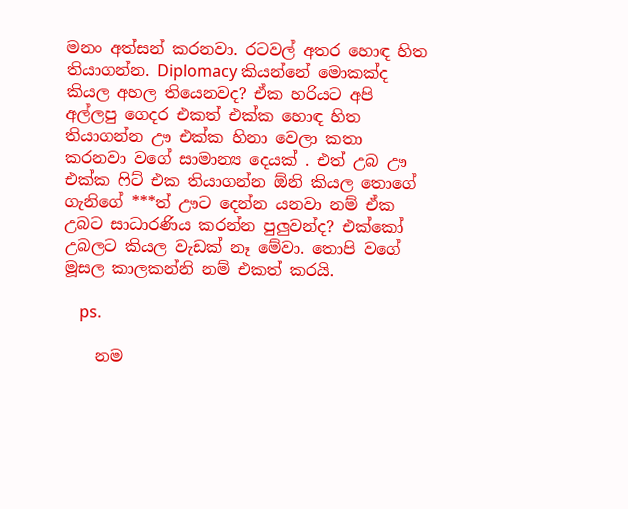මනං අත්සන් කරනවා. රටවල් අතර හොඳ හිත තියාගන්න. Diplomacy කියන්නේ මොකක්ද කියල අහල තියෙනවද? ඒක හරියට අපි අල්ලපු ගෙදර එකත් එක්ක හොඳ හිත තියාගන්න ඌ එක්ක හිනා වෙලා කතා කරනවා වගේ සාමාන්‍ය දෙයක් . එත් උබ ඌ එක්ක ෆිට් එක තියාගන්න ඕනි කියල තොගේ ගැනිගේ ***ත් ඌට දෙන්න යනවා නම් ඒක උබට සාධාරණිය කරන්න පුලුවන්ද? එක්කෝ උබලට කියල වැඩක් නෑ මේවා. තොපි වගේ මූසල කාලකන්නි නම් එකත් කරයි.

    ps.

    නම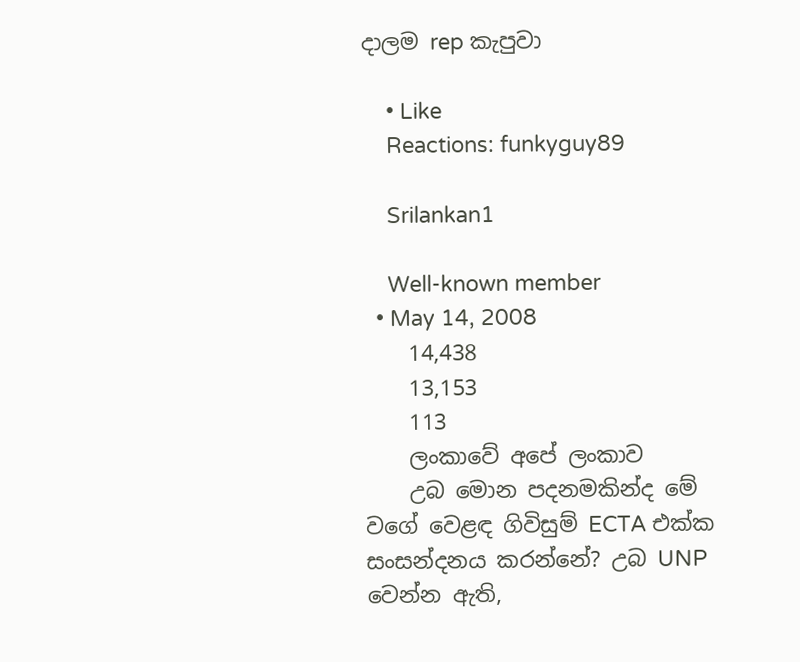දාලම rep කැපුවා

    • Like
    Reactions: funkyguy89

    Srilankan1

    Well-known member
  • May 14, 2008
    14,438
    13,153
    113
    ලංකාවේ අපේ ලංකාව
    උබ මොන පදනමකින්ද මේ වගේ වෙළඳ ගිවිසුම් ECTA එක්ක සංසන්දනය කරන්නේ? උබ UNP වෙන්න ඇති,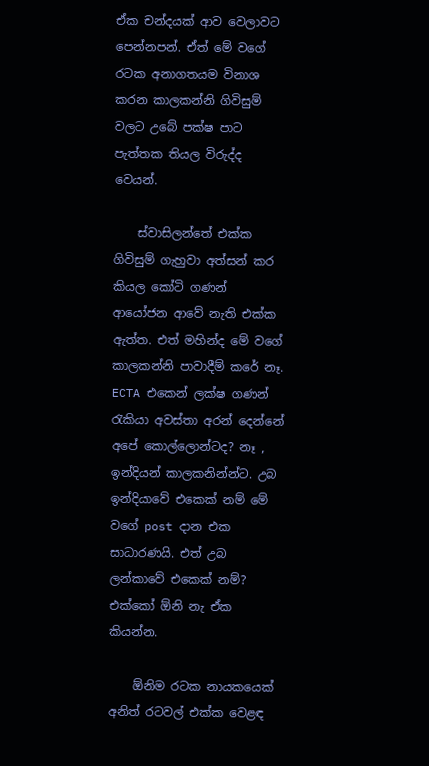ඒක චන්දයක් ආව වෙලාවට පෙන්නපන්. ඒත් මේ වගේ රටක අනාගතයම විනාශ කරන කාලකන්නි ගිවිසුම් වලට උබේ පක්ෂ පාට පැත්තක තියල විරුද්ද වෙයන්.

    ස්වාසිලන්තේ එක්ක ගිවිසුම් ගැහුවා අත්සන් කර කියල කෝටි ගණන් ආයෝජන ආවේ නැති එක්ක ඇත්ත. එත් මහින්ද මේ වගේ කාලකන්නි පාවාදීම් කරේ නෑ. ECTA එකෙන් ලක්ෂ ගණන් රැකියා අවස්තා අරන් දෙන්නේ අපේ කොල්ලොන්ටද? නෑ , ඉන්දියන් කාලකනින්න්ට. උබ ඉන්දියාවේ එකෙක් නම් මේ වගේ post දාන එක සාධාරණයි. එත් උබ ලන්කාවේ එකෙක් නම්? එක්කෝ ඕනි නැ ඒක කියන්න.

    ඕනිම රටක නායකයෙක් අනිත් රටවල් එක්ක වෙළඳ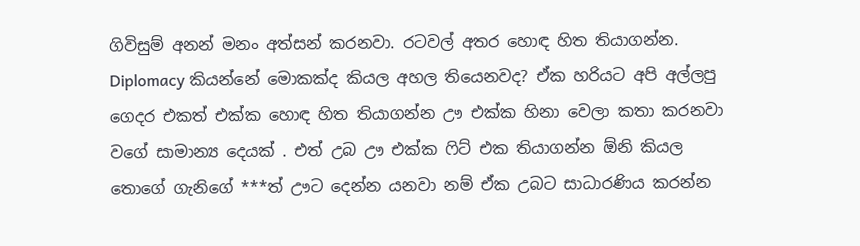ගිවිසුම් අනන් මනං අත්සන් කරනවා. රටවල් අතර හොඳ හිත තියාගන්න. Diplomacy කියන්නේ මොකක්ද කියල අහල තියෙනවද? ඒක හරියට අපි අල්ලපු ගෙදර එකත් එක්ක හොඳ හිත තියාගන්න ඌ එක්ක හිනා වෙලා කතා කරනවා වගේ සාමාන්‍ය දෙයක් . එත් උබ ඌ එක්ක ෆිට් එක තියාගන්න ඕනි කියල තොගේ ගැනිගේ ***ත් ඌට දෙන්න යනවා නම් ඒක උබට සාධාරණිය කරන්න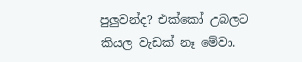පුලුවන්ද? එක්කෝ උබලට කියල වැඩක් නෑ මේවා.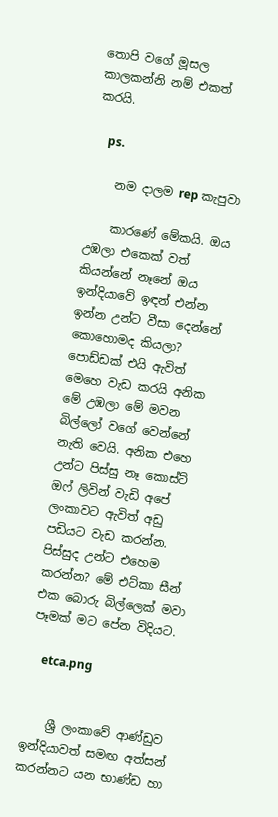තොපි වගේ මූසල කාලකන්නි නම් එකත් කරයි.

    ps.

    නම දාලම rep කැපුවා

    කාරණේ මේකයි. ඔය උඹලා එකෙක් වත් කියන්නේ නෑනේ ඔය ඉන්දියාවේ ඉඳන් එන්න ඉන්න උන්ට වීසා දෙන්නේ කොහොමද කියලා? පොඩ්ඩක් එයි ඇවිත් මෙහෙ වැඩ කරයි අනික මේ උඹලා මේ මවන බිල්ලෝ වගේ වෙන්නේ නැති වෙයි. අනික එහෙ උන්ට පිස්සු නෑ කොස්ට් ඔෆ් ලිවින් වැඩි අපේ ලංකාවට ඇවිත් අඩු පඩියට වැඩ කරන්න. පිස්සුද උන්ට එහෙම කරන්න? මේ එට්කා සීන් එක බොරු බිල්ලෙක් මවා පෑමක් මට පේන විදියට.

    etca.png


    ශ්‍රී ලංකාවේ ආණ්ඩුව ඉන්දියාවත් සමඟ අත්සන් කරන්නට යන භාණ්ඩ හා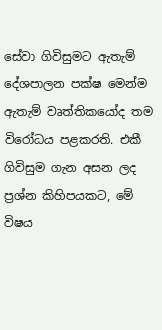සේවා ගිවිසුමට ඇතැම් දේශපාලන පක්ෂ මෙන්ම ඇතැම් වෘත්තිකයෝද තම විරෝධය පළකරති. එකී ගිවිසුම ගැන අසන ලද ප්‍රශ්න කිහිපයකට, මේ විෂය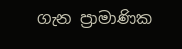ගැන ප්‍රාමාණික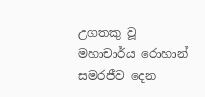උගතකු වූ මහාචාර්ය රොහාන් සමරජීව දෙන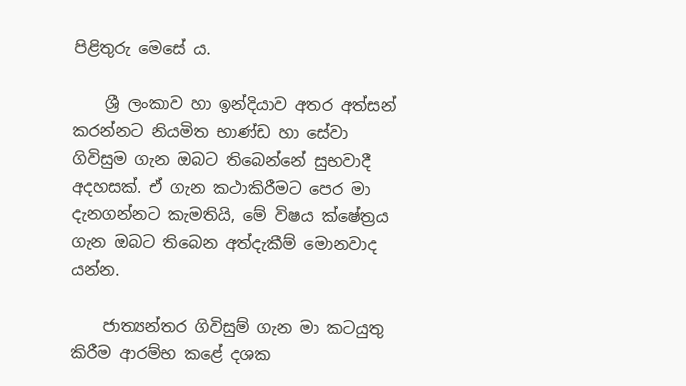පිළිතුරු මෙසේ ය.

    ශ්‍රී ලංකාව හා ඉන්දියාව අතර අත්සන් කරන්නට නියමිත භාණ්ඩ හා සේවා ගිවිසුම ගැන ඔබට තිබෙන්නේ සුභවාදී අදහසක්. ඒ ගැන කථාකිරීමට පෙර මා දැනගන්නට කැමතියි, මේ විෂය ක්ෂේත්‍රය ගැන ඔබට තිබෙන අත්දැකීම් මොනවාද යන්න.

    ජාත්‍යන්තර ගිවිසුම් ගැන මා කටයුතු කිරීම ආරම්භ කළේ දශක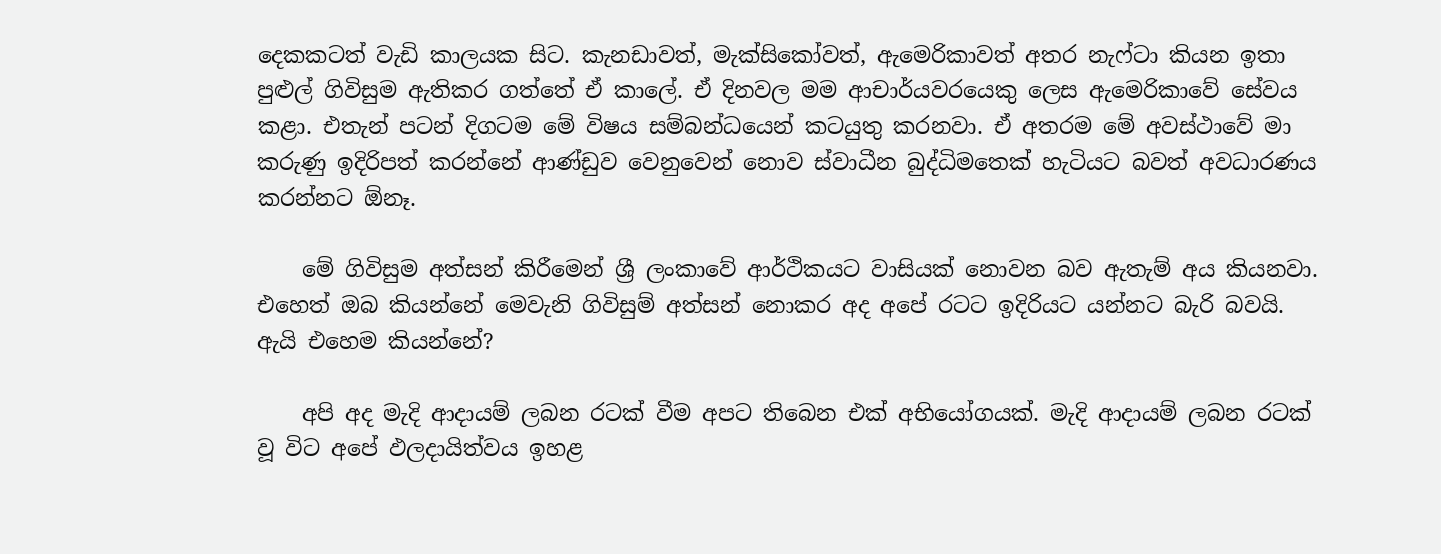දෙකකටත් වැඩි කාලයක සිට. කැනඩාවත්, මැක්සිකෝවත්, ඇමෙරිකාවත් අතර නැෆ්ටා කියන ඉතා පුළුල් ගිවිසුම ඇතිකර ගත්තේ ඒ කාලේ. ඒ දිනවල මම ආචාර්යවරයෙකු ලෙස ඇමෙරිකාවේ සේවය කළා. එතැන් පටන් දිගටම මේ විෂය සම්බන්ධයෙන් කටයුතු කරනවා. ඒ අතරම මේ අවස්ථාවේ මා කරුණු ඉදිරිපත් කරන්නේ ආණ්ඩුව වෙනුවෙන් නොව ස්වාධීන බුද්ධිමතෙක් හැටියට බවත් අවධාරණය කරන්නට ඕනෑ.

    මේ ගිවිසුම අත්සන් කිරීමෙන් ශ්‍රී ලංකාවේ ආර්ථිකයට වාසියක් නොවන බව ඇතැම් අය කියනවා. එහෙත් ඔබ කියන්නේ මෙවැනි ගිවිසුම් අත්සන් නොකර අද අපේ රටට ඉදිරියට යන්නට බැරි බවයි. ඇයි එහෙම කියන්නේ?

    අපි අද මැදි ආදායම් ලබන රටක් වීම අපට තිබෙන එක් අභියෝගයක්. මැදි ආදායම් ලබන රටක් වූ විට අපේ ඵලදායිත්වය ඉහළ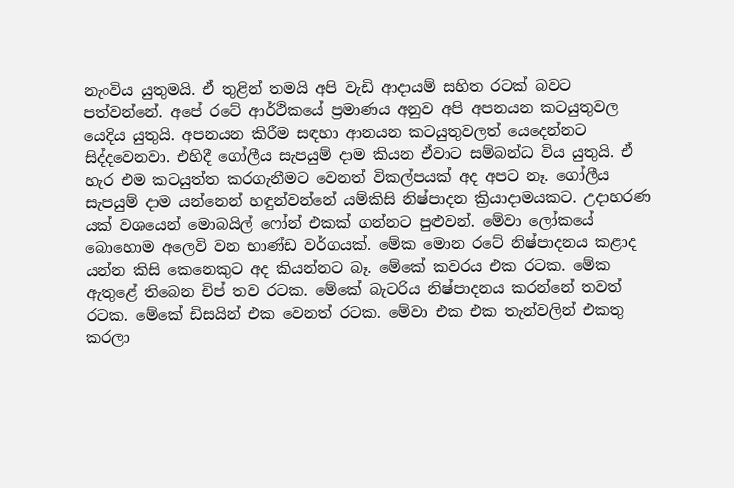නැංවිය යුතුමයි. ඒ තුළින් තමයි අපි වැඩි ආදායම් සහිත රටක් බවට පත්වන්නේ. අපේ රටේ ආර්ථිකයේ ප්‍රමාණය අනුව අපි අපනයන කටයුතුවල යෙදිය යුතුයි. අපනයන කිරීම සඳහා ආනයන කටයුතුවලත් යෙදෙන්නට සිද්දවෙනවා. එහිදී ගෝලීය සැපයුම් දාම කියන ඒවාට සම්බන්ධ විය යුතුයි. ඒ හැර එම කටයුත්ත කරගැනීමට වෙනත් විකල්පයක් අද අපට නෑ. ගෝලීය සැපයුම් දාම යන්නෙන් හඳුන්වන්නේ යම්කිසි නිෂ්පාදන ක්‍රියාදාමයකට. උදාහරණ යක් වශයෙන් මොබයිල් ෆෝන් එකක් ගන්නට පුළුවන්. මේවා ලෝකයේ බොහොම අලෙවි වන භාණ්ඩ වර්ගයක්. මේක මොන රටේ නිෂ්පාදනය කළාද යන්න කිසි කෙනෙකුට අද කියන්නට බෑ. මේකේ කවරය එක රටක. මේක ඇතුළේ තිබෙන චිප් තව රටක. මේකේ බැටරිය නිෂ්පාදනය කරන්නේ තවත් රටක. මේකේ ඩිසයින් එක වෙනත් රටක. මේවා එක එක තැන්වලින් එකතු කරලා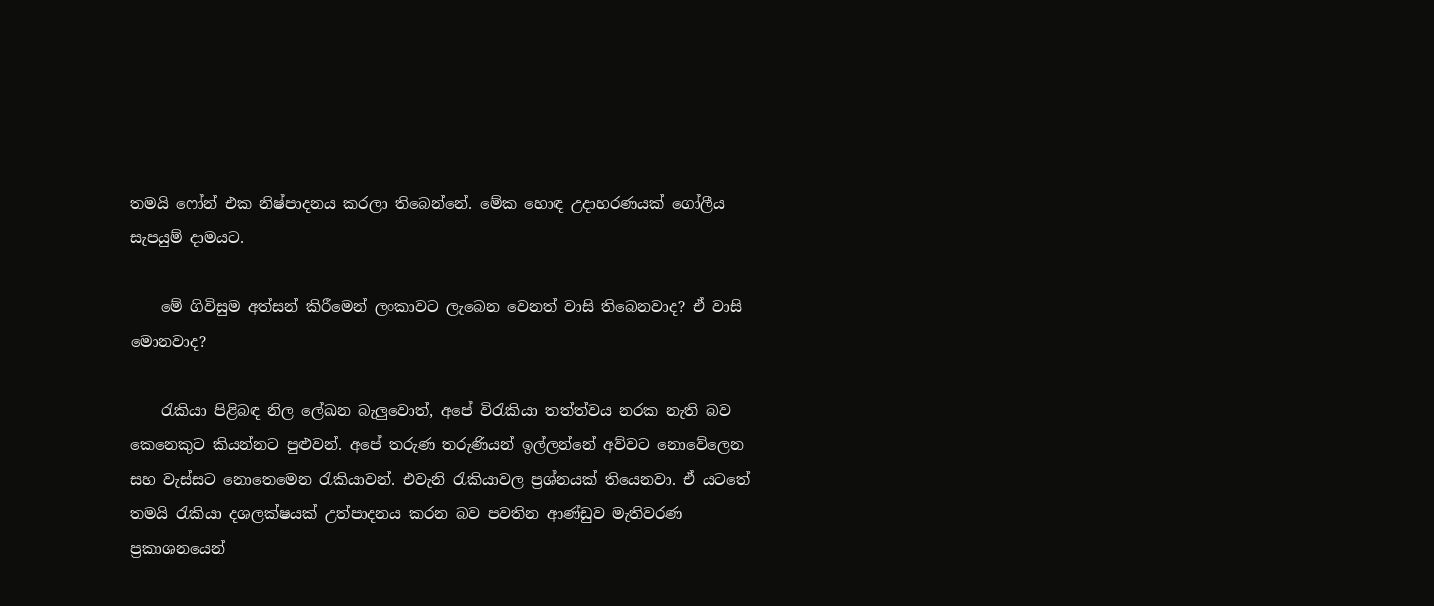තමයි ෆෝන් එක නිෂ්පාදනය කරලා තිබෙන්නේ. මේක හොඳ උදාහරණයක් ගෝලීය සැපයුම් දාමයට.

    මේ ගිවිසුම අත්සන් කිරීමෙන් ලංකාවට ලැබෙන වෙනත් වාසි තිබෙනවාද? ඒ වාසි මොනවාද?

    රැකියා පිළිබඳ නිල ලේඛන බැලුවොත්, අපේ විරැකියා තත්ත්වය නරක නැති බව කෙනෙකුට කියන්නට පුළුවන්. අපේ තරුණ තරුණියන් ඉල්ලන්නේ අව්වට නොවේලෙන සහ වැස්සට නොතෙමෙන රැකියාවන්. එවැනි රැකියාවල ප්‍රශ්නයක් තියෙනවා. ඒ යටතේ තමයි රැකියා දශලක්ෂයක් උත්පාදනය කරන බව පවතින ආණ්ඩුව මැතිවරණ ප්‍රකාශනයෙන්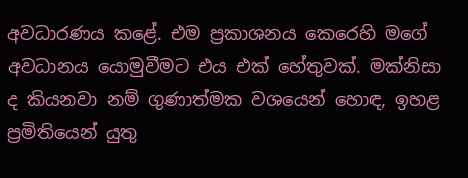අවධාරණය කළේ. එම ප්‍රකාශනය කෙරෙහි මගේ අවධානය යොමුවීමට එය එක් හේතුවක්. මක්නිසා ද කියනවා නම් ගුණාත්මක වශයෙන් හොඳ, ඉහළ ප්‍රමිතියෙන් යුතු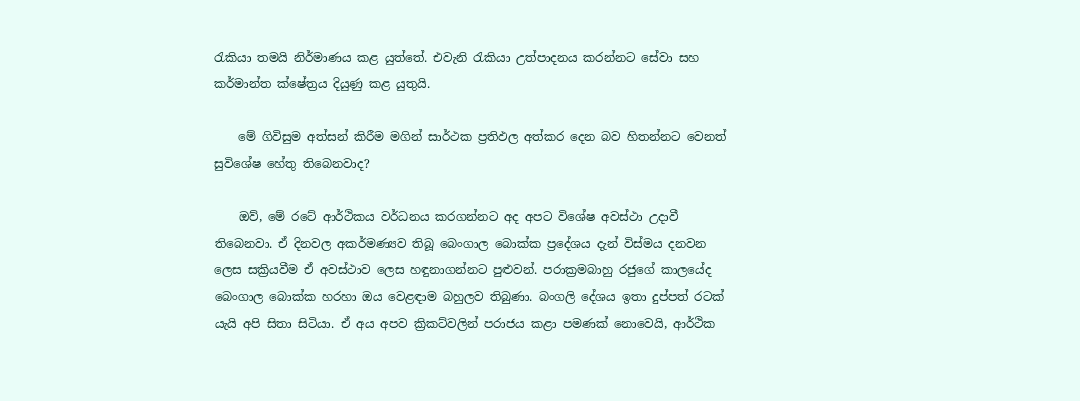රැකියා තමයි නිර්මාණය කළ යුත්තේ. එවැනි රැකියා උත්පාදනය කරන්නට සේවා සහ කර්මාන්ත ක්ෂේත්‍රය දියුණු කළ යුතුයි.

    මේ ගිවිසුම අත්සන් කිරීම මගින් සාර්ථක ප්‍රතිඵල අත්කර දෙන බව හිතන්නට වෙනත් සුවිශේෂ හේතු තිබෙනවාද?

    ඔව්, මේ රටේ ආර්ථිකය වර්ධනය කරගන්නට අද අපට විශේෂ අවස්ථා උදාවී තිබෙනවා. ඒ දිනවල අකර්මණ්‍යව තිබූ බෙංගාල බොක්ක ප්‍රදේශය දැන් විස්මය දනවන ලෙස සක්‍රියවීම ඒ අවස්ථාව ලෙස හඳුනාගන්නට පුළුවන්. පරාක්‍රමබාහු රජුගේ කාලයේද බෙංගාල බොක්ක හරහා ඔය වෙළඳාම බහුලව තිබුණා. බංගලි දේශය ඉතා දුප්පත් රටක් යැයි අපි සිතා සිටියා. ඒ අය අපව ක්‍රිකට්වලින් පරාජය කළා පමණක් නොවෙයි, ආර්ථික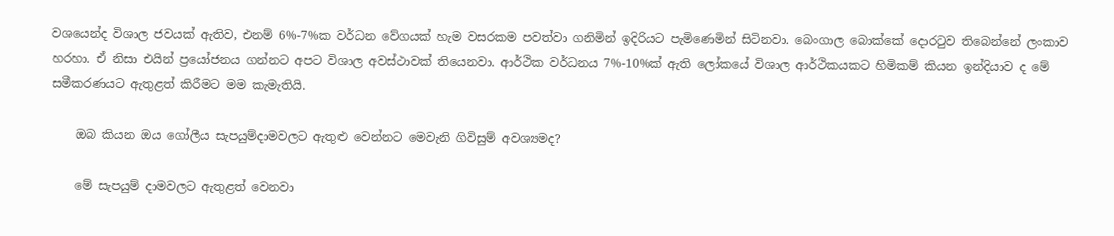වශයෙන්ද විශාල ජවයක් ඇතිව, එනම් 6%-7%ක වර්ධන වේගයක් හැම වසරකම පවත්වා ගනිමින් ඉදිරියට පැමිණෙමින් සිටිනවා. බෙංගාල බොක්කේ දොරටුව තිබෙන්නේ ලංකාව හරහා. ඒ නිසා එයින් ප්‍රයෝජනය ගන්නට අපට විශාල අවස්ථාවක් තියෙනවා. ආර්ථික වර්ධනය 7%-10%ක් ඇති ලෝකයේ විශාල ආර්ථිකයකට හිමිකම් කියන ඉන්දියාව ද මේ සමීකරණයට ඇතුළත් කිරීමට මම කැමැතියි.

    ඔබ කියන ඔය ගෝලීය සැපයුම්දාමවලට ඇතුළු වෙන්නට මෙවැනි ගිවිසුම් අවශ්‍යමද?

    මේ සැපයුම් දාමවලට ඇතුළත් වෙනවා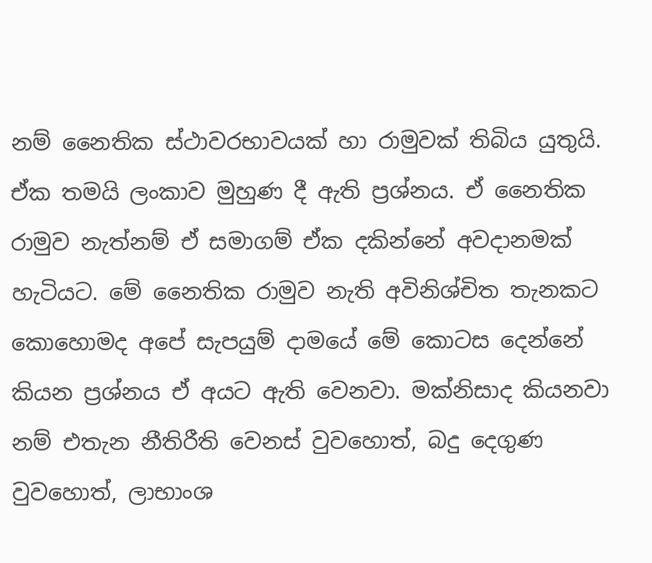නම් නෛතික ස්ථාවරභාවයක් හා රාමුවක් තිබිය යුතුයි. ඒක තමයි ලංකාව මුහුණ දී ඇති ප්‍රශ්නය. ඒ නෛතික රාමුව නැත්නම් ඒ සමාගම් ඒක දකින්නේ අවදානමක් හැටියට. මේ නෛතික රාමුව නැති අවිනිශ්චිත තැනකට කොහොමද අපේ සැපයුම් දාමයේ මේ කොටස දෙන්නේ කියන ප්‍රශ්නය ඒ අයට ඇති වෙනවා. මක්නිසාද කියනවා නම් එතැන නීතිරීති වෙනස් වුවහොත්, බදු දෙගුණ වුවහොත්, ලාභාංශ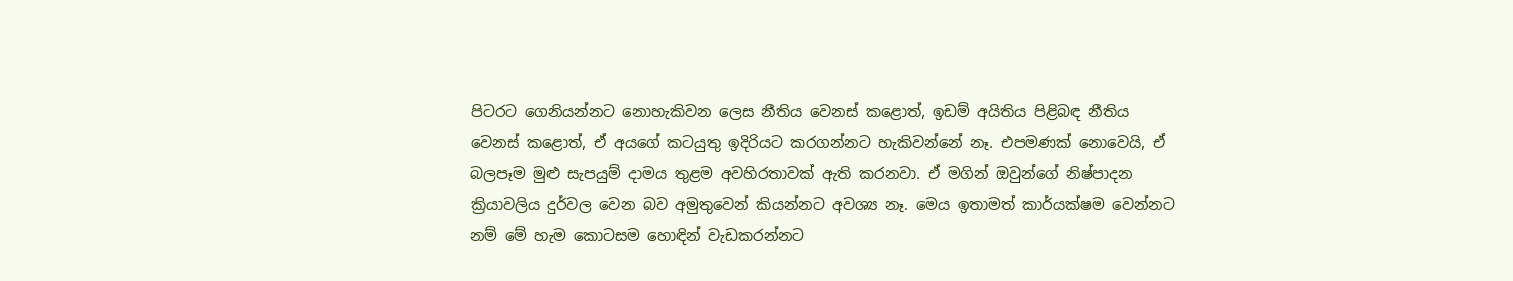පිටරට ගෙනියන්නට නොහැකිවන ලෙස නීතිය වෙනස් කළොත්, ඉඩම් අයිතිය පිළිබඳ නීතිය වෙනස් කළොත්, ඒ අයගේ කටයුතු ඉදිරියට කරගන්නට හැකිවන්නේ නෑ. එපමණක් නොවෙයි, ඒ බලපෑම මුළු සැපයුම් දාමය තුළම අවහිරතාවක් ඇති කරනවා. ඒ මගින් ඔවුන්ගේ නිෂ්පාදන ක්‍රියාවලිය දුර්වල වෙන බව අමුතුවෙන් කියන්නට අවශ්‍ය නෑ. මෙය ඉතාමත් කාර්යක්ෂම වෙන්නට නම් මේ හැම කොටසම හොඳින් වැඩකරන්නට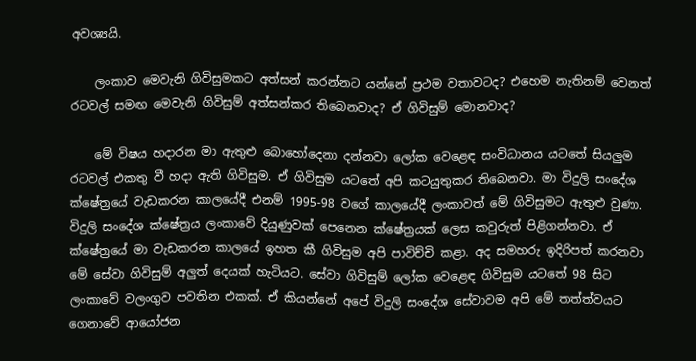අවශ්‍යයි.

    ලංකාව මෙවැනි ගිවිසුමකට අත්සන් කරන්නට යන්නේ ප්‍රථම වතාවටද? එහෙම නැතිනම් වෙනත් රටවල් සමඟ මෙවැනි ගිවිසුම් අත්සන්කර තිබෙනවාද? ඒ ගිවිසුම් මොනවාද?

    මේ විෂය හදාරන මා ඇතුළු බොහෝදෙනා දන්නවා ලෝක වෙළෙඳ සංවිධානය යටතේ සියලුම රටවල් එකතු වී හදා ඇති ගිවිසුම. ඒ ගිවිසුම යටතේ අපි කටයුතුකර තිබෙනවා. මා විදුලි සංදේශ ක්ෂේත්‍රයේ වැඩකරන කාලයේදී එනම් 1995-98 වගේ කාලයේදී ලංකාවත් මේ ගිවිසුමට ඇතුළු වුණා. විදුලි සංදේශ ක්ෂේත්‍රය ලංකාවේ දියුණුවක් පෙනෙන ක්ෂේත්‍රයක් ලෙස කවුරුත් පිළිගන්නවා. ඒ ක්ෂේත්‍රයේ මා වැඩකරන කාලයේ ඉහත කී ගිවිසුම අපි පාවිච්චි කළා. අද සමහරු ඉදිරිපත් කරනවා මේ සේවා ගිවිසුම් අලුත් දෙයක් හැටියට. සේවා ගිවිසුම් ලෝක වෙළෙඳ ගිවිසුම යටතේ 98 සිට ලංකාවේ වලංගුව පවතින එකක්. ඒ කියන්නේ අපේ විදුලි සංදේශ සේවාවම අපි මේ තත්ත්වයට ගෙනාවේ ආයෝජන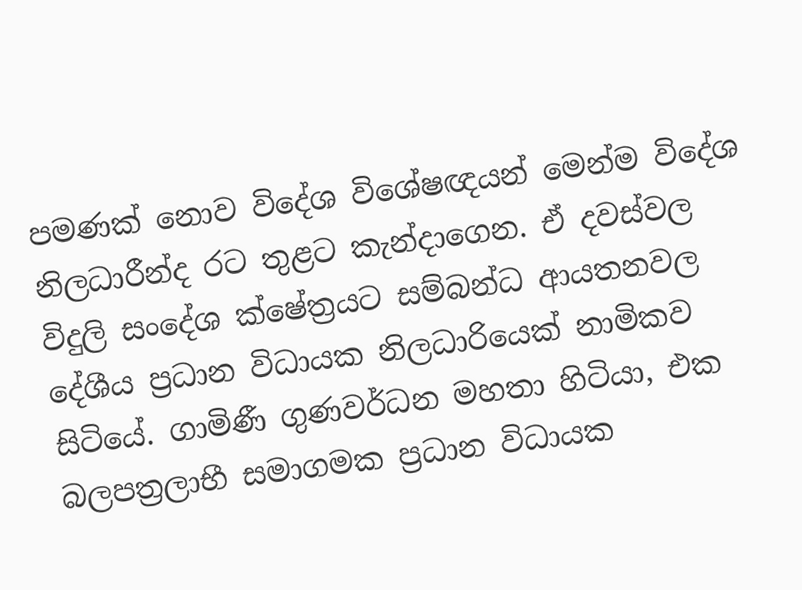පමණක් නොව විදේශ විශේෂඥයන් මෙන්ම විදේශ නිලධාරීන්ද රට තුළට කැන්දාගෙන. ඒ දවස්වල විදුලි සංදේශ ක්ෂේත්‍රයට සම්බන්ධ ආයතනවල දේශීය ප්‍රධාන විධායක නිලධාරියෙක් නාමිකව සිටියේ. ගාමිණී ගුණවර්ධන මහතා හිටියා, එක බලපත්‍රලාභී සමාගමක ප්‍රධාන විධායක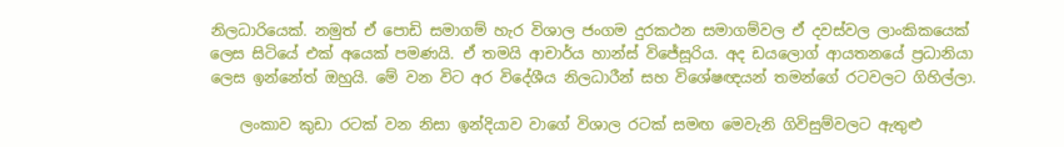නිලධාරියෙක්. නමුත් ඒ පොඩි සමාගම් හැර විශාල ජංගම දුරකථන සමාගම්වල ඒ දවස්වල ලාංකිකයෙක් ලෙස සිටියේ එක් අයෙක් පමණයි. ඒ තමයි ආචාර්ය හාන්ස් විජේසූරිය. අද ඩයලොග් ආයතනයේ ප්‍රධානියා ලෙස ඉන්නේත් ඔහුයි. මේ වන විට අර විදේශීය නිලධාරීන් සහ විශේෂඥයන් තමන්ගේ රටවලට ගිහිල්ලා.

    ලංකාව කුඩා රටක් වන නිසා ඉන්දියාව වාගේ විශාල රටක් සමඟ මෙවැනි ගිවිසුම්වලට ඇතුළු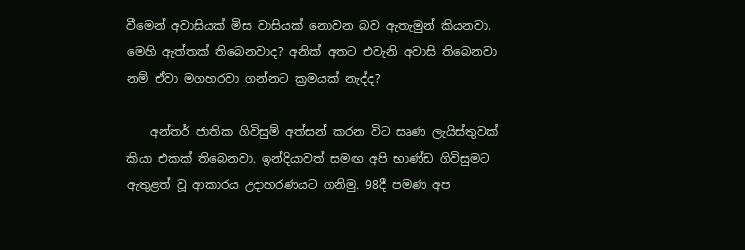වීමෙන් අවාසියක් මිස වාසියක් නොවන බව ඇතැමුන් කියනවා. මෙහි ඇත්තක් තිබෙනවාද? අනික් අතට එවැනි අවාසි තිබෙනවා නම් ඒවා මගහරවා ගන්නට ක්‍රමයක් නැද්ද?

    අන්තර් ජාතික ගිවිසුම් අත්සන් කරන විට සෘණ ලැයිස්තුවක් කියා එකක් තිබෙනවා. ඉන්දියාවත් සමඟ අපි භාණ්ඩ ගිවිසුමට ඇතුළත් වූ ආකාරය උදාහරණයට ගනිමු. 98දී පමණ අප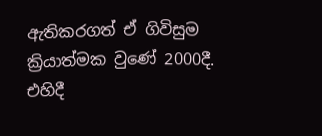ඇතිකරගත් ඒ ගිවිසුම ක්‍රියාත්මක වුණේ 2000දී. එහිදී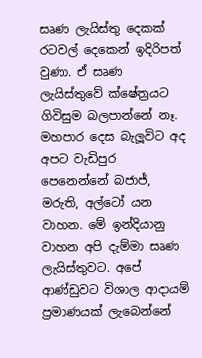සෘණ ලැයිස්තු දෙකක් රටවල් දෙකෙන් ඉදිරිපත් වුණා. ඒ සෘණ ලැයිස්තුවේ ක්ෂේත්‍රයට ගිවිසුම බලපාන්නේ නෑ. මහපාර දෙස බැලූවිට අද අපට වැඩිපුර පෙනෙන්නේ බජාජ්, මරුති, අල්ටෝ යන වාහන. මේ ඉන්දියානු වාහන අපි දැම්මා සෘණ ලැයිස්තුවට. අපේ ආණ්ඩුවට විශාල ආදායම් ප්‍රමාණයක් ලැබෙන්නේ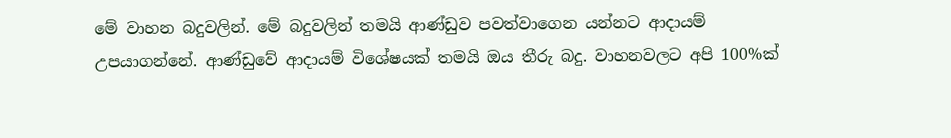මේ වාහන බදුවලින්. මේ බදුවලින් තමයි ආණ්ඩුව පවත්වාගෙන යන්නට ආදායම් උපයාගන්නේ. ආණ්ඩුවේ ආදායම් විශේෂයක් තමයි ඔය තීරු බදු. වාහනවලට අපි 100%ක්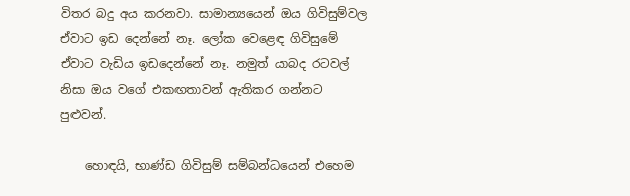විතර බදු අය කරනවා. සාමාන්‍යයෙන් ඔය ගිවිසුම්වල ඒවාට ඉඩ දෙන්නේ නෑ. ලෝක වෙළෙඳ ගිවිසුමේ ඒවාට වැඩිය ඉඩදෙන්නේ නෑ. නමුත් යාබද රටවල් නිසා ඔය වගේ එකඟතාවන් ඇතිකර ගන්නට පුළුවන්.

    හොඳයි, භාණ්ඩ ගිවිසුම් සම්බන්ධයෙන් එහෙම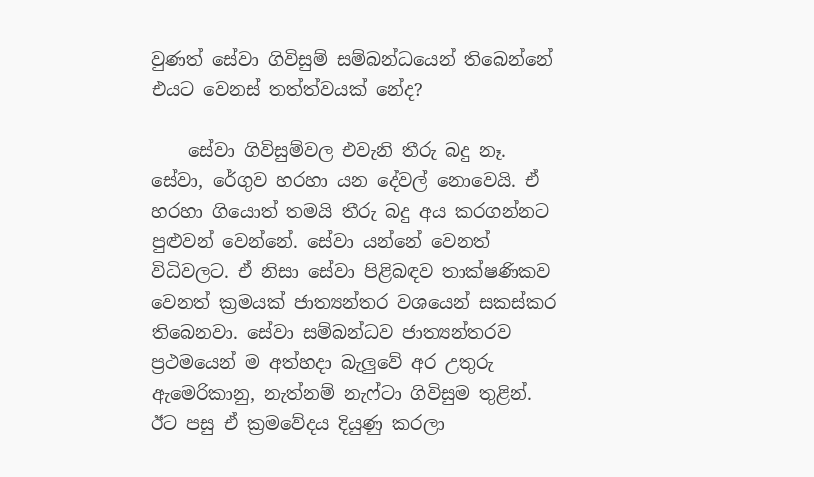වුණත් සේවා ගිවිසුම් සම්බන්ධයෙන් තිබෙන්නේ එයට වෙනස් තත්ත්වයක් නේද?

    සේවා ගිවිසුම්වල එවැනි තීරු බදු නෑ. සේවා, රේගුව හරහා යන දේවල් නොවෙයි. ඒ හරහා ගියොත් තමයි තීරු බදු අය කරගන්නට පුළුවන් වෙන්නේ. සේවා යන්නේ වෙනත් විධිවලට. ඒ නිසා සේවා පිළිබඳව තාක්ෂණිකව වෙනත් ක්‍රමයක් ජාත්‍යන්තර වශයෙන් සකස්කර තිබෙනවා. සේවා සම්බන්ධව ජාත්‍යන්තරව ප්‍රථමයෙන් ම අත්හදා බැලුවේ අර උතුරු ඇමෙරිකානු, නැත්නම් නැෆ්ටා ගිවිසුම තුළින්. ඊට පසු ඒ ක්‍රමවේදය දියුණු කරලා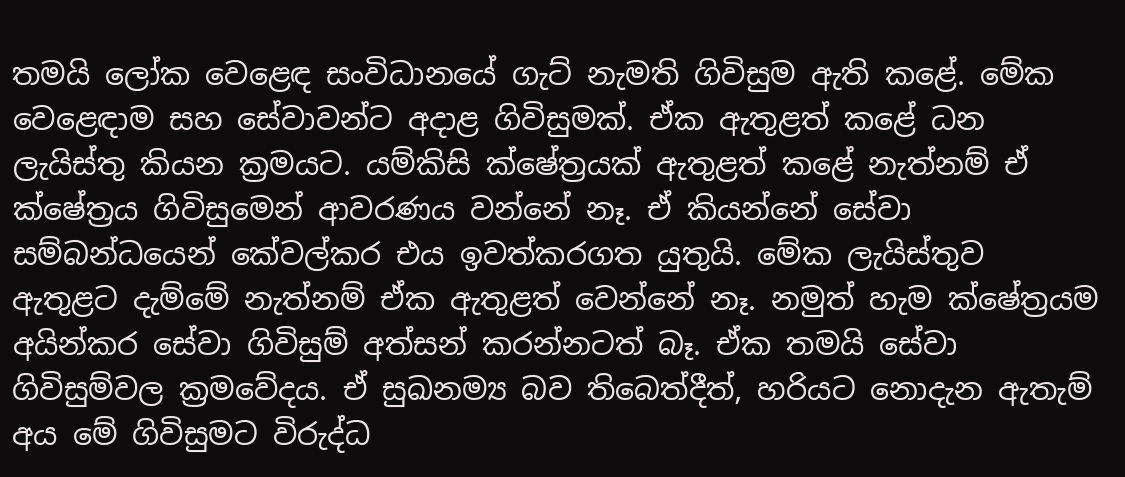තමයි ලෝක වෙළෙඳ සංවිධානයේ ගැට් නැමති ගිවිසුම ඇති කළේ. මේක වෙළෙඳාම සහ සේවාවන්ට අදාළ ගිවිසුමක්. ඒක ඇතුළත් කළේ ධන ලැයිස්තු කියන ක්‍රමයට. යම්කිසි ක්ෂේත්‍රයක් ඇතුළත් කළේ නැත්නම් ඒ ක්ෂේත්‍රය ගිවිසුමෙන් ආවරණය වන්නේ නෑ. ඒ කියන්නේ සේවා සම්බන්ධයෙන් කේවල්කර එය ඉවත්කරගත යුතුයි. මේක ලැයිස්තුව ඇතුළට දැම්මේ නැත්නම් ඒක ඇතුළත් වෙන්නේ නෑ. නමුත් හැම ක්ෂේත්‍රයම අයින්කර සේවා ගිවිසුම් අත්සන් කරන්නටත් බෑ. ඒක තමයි සේවා ගිවිසුම්වල ක්‍රමවේදය. ඒ සුඛනම්‍ය බව තිබෙත්දීත්, හරියට නොදැන ඇතැම් අය මේ ගිවිසුමට විරුද්ධ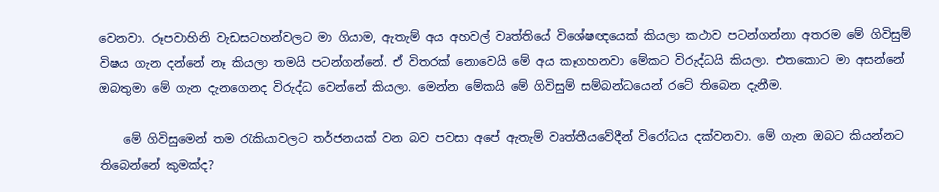වෙනවා. රූපවාහිනි වැඩසටහන්වලට මා ගියාම, ඇතැම් අය අහවල් වෘත්තියේ විශේෂඥයෙක් කියලා කථාව පටන්ගන්නා අතරම මේ ගිවිසුම් විෂය ගැන දන්නේ නෑ කියලා තමයි පටන්ගන්නේ. ඒ විතරක් නොවෙයි මේ අය කෑගහනවා මේකට විරුද්ධයි කියලා. එතකොට මා අසන්නේ ඔබතුමා මේ ගැන දැනගෙනද විරුද්ධ වෙන්නේ කියලා. මෙන්න මේකයි මේ ගිවිසුම් සම්බන්ධයෙන් රටේ තිබෙන දැනීම.

    මේ ගිවිසුමෙන් තම රැකියාවලට තර්ජනයක් වන බව පවසා අපේ ඇතැම් වෘත්තීයවේදීන් විරෝධය දක්වනවා. මේ ගැන ඔබට කියන්නට තිබෙන්නේ කුමක්ද?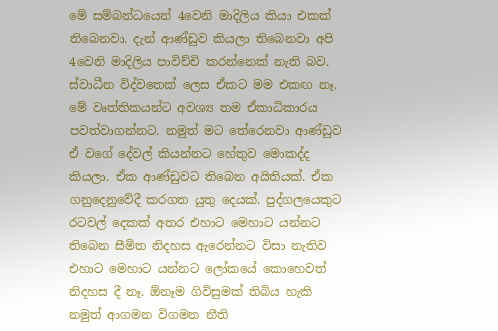මේ සම්බන්ධයෙන් 4වෙනි මාදිලිය කියා එකක් තිබෙනවා. දැන් ආණ්ඩුව කියලා තිබෙනවා අපි 4වෙනි මාදිලිය පාවිච්චි කරන්නෙක් නැති බව. ස්වාධීන විද්වතෙක් ලෙස ඒකට මම එකඟ නෑ. මේ වෘත්තිකයන්ට අවශ්‍ය තම ඒකාධිකාරය පවත්වාගන්නට. නමුත් මට තේරෙනවා ආණ්ඩුව ඒ වගේ දේවල් කියන්නට හේතුව මොකද්ද කියලා. ඒක ආණ්ඩුවට තිබෙන අයිතියක්. ඒක ගනුදෙනුවේදී කරගත යුතු දෙයක්. පුද්ගලයෙකුට රටවල් දෙකක් අතර එහාට මෙහාට යන්නට තිබෙන සීමිත නිදහස ඇරෙන්නට විසා නැතිව එහාට මෙහාට යන්නට ලෝකයේ කොහෙවත් නිදහස දී නෑ. ඕනෑම ගිවිසුමක් තිබිය හැකි නමුත් ආගමන විගමන නීති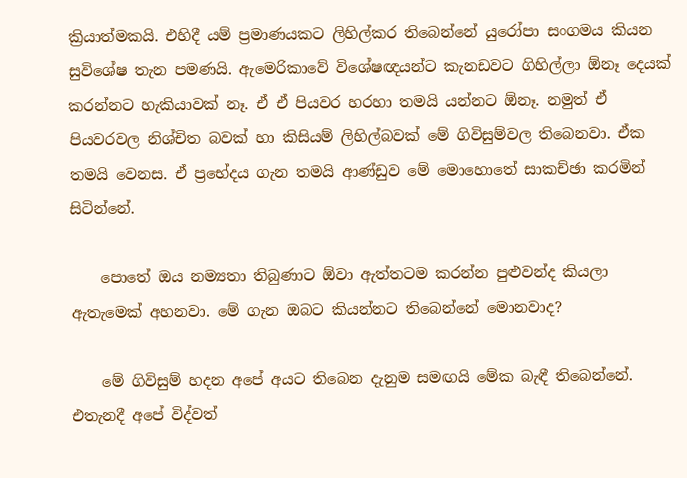ක්‍රියාත්මකයි. එහිදී යම් ප්‍රමාණයකට ලිහිල්කර තිබෙන්නේ යුරෝපා සංගමය කියන සුවිශේෂ තැන පමණයි. ඇමෙරිකාවේ විශේෂඥයන්ට කැනඩවට ගිහිල්ලා ඕනෑ දෙයක් කරන්නට හැකියාවක් නෑ. ඒ ඒ පියවර හරහා තමයි යන්නට ඕනෑ. නමුත් ඒ පියවරවල නිශ්චිත බවක් හා කිසියම් ලිහිල්බවක් මේ ගිවිසුම්වල තිබෙනවා. ඒක තමයි වෙනස. ඒ ප්‍රභේදය ගැන තමයි ආණ්ඩුව මේ මොහොතේ සාකච්ඡා කරමින් සිටින්නේ.

    පොතේ ඔය නම්‍යතා තිබුණාට ඕවා ඇත්තටම කරන්න පුළුවන්ද කියලා ඇතැමෙක් අහනවා. මේ ගැන ඔබට කියන්නට තිබෙන්නේ මොනවාද?

    මේ ගිවිසුම් හදන අපේ අයට තිබෙන දැනුම සමඟයි මේක බැඳී තිබෙන්නේ. එතැනදී අපේ විද්වත්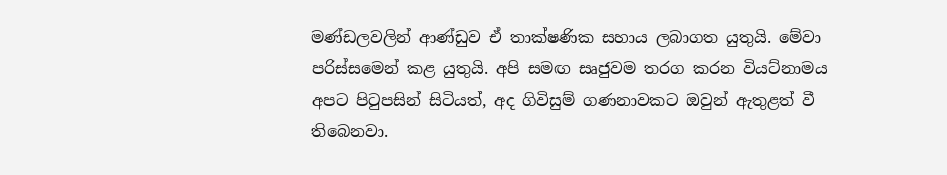මණ්ඩලවලින් ආණ්ඩුව ඒ තාක්ෂණික සහාය ලබාගත යුතුයි. මේවා පරිස්සමෙන් කළ යුතුයි. අපි සමඟ සෘජුවම තරග කරන වියට්නාමය අපට පිටුපසින් සිටියත්, අද ගිවිසුම් ගණනාවකට ඔවුන් ඇතුළත් වී තිබෙනවා.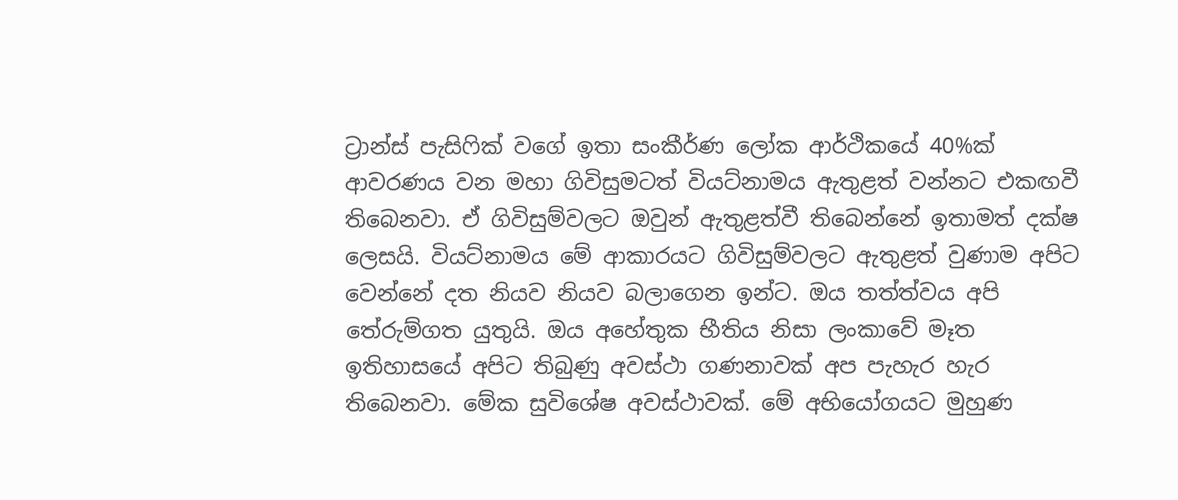ට්‍රාන්ස් පැසිෆික් වගේ ඉතා සංකීර්ණ ලෝක ආර්ථිකයේ 40%ක් ආවරණය වන මහා ගිවිසුමටත් වියට්නාමය ඇතුළත් වන්නට එකඟවී තිබෙනවා. ඒ ගිවිසුම්වලට ඔවුන් ඇතුළත්වී තිබෙන්නේ ඉතාමත් දක්ෂ ලෙසයි. වියට්නාමය මේ ආකාරයට ගිවිසුම්වලට ඇතුළත් වුණාම අපිට වෙන්නේ දත නියව නියව බලාගෙන ඉන්ට. ඔය තත්ත්වය අපි තේරුම්ගත යුතුයි. ඔය අහේතුක භීතිය නිසා ලංකාවේ මෑත ඉතිහාසයේ අපිට තිබුණු අවස්ථා ගණනාවක් අප පැහැර හැර තිබෙනවා. මේක සුවිශේෂ අවස්ථාවක්. මේ අභියෝගයට මුහුණ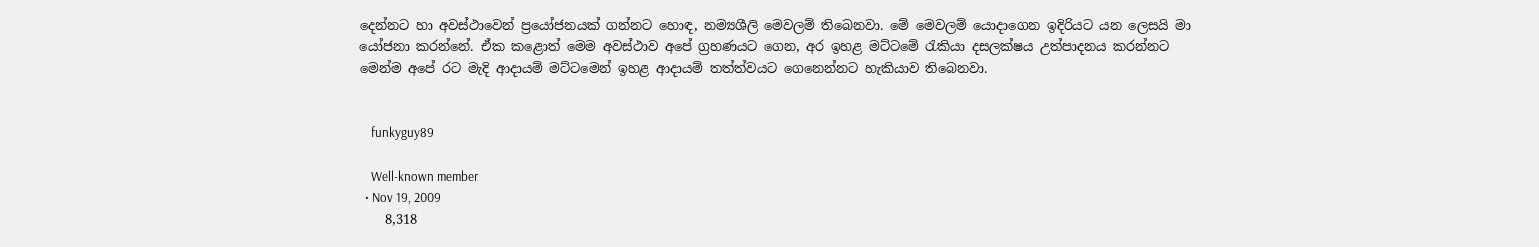දෙන්නට හා අවස්ථාවෙන් ප්‍රයෝජනයක් ගන්නට හොඳ, නම්‍යශීලි මෙවලම් තිබෙනවා. මේ මෙවලම් යොදාගෙන ඉදිරියට යන ලෙසයි මා යෝජනා කරන්නේ. ඒක කළොත් මෙම අවස්ථාව අපේ ග්‍රහණයට ගෙන, අර ඉහළ මට්ටමේ රැකියා දසලක්ෂය උත්පාදනය කරන්නට මෙන්ම අපේ රට මැදි ආදායම් මට්ටමෙන් ඉහළ ආදායම් තත්ත්වයට ගෙනෙන්නට හැකියාව තිබෙනවා.


    funkyguy89

    Well-known member
  • Nov 19, 2009
    8,318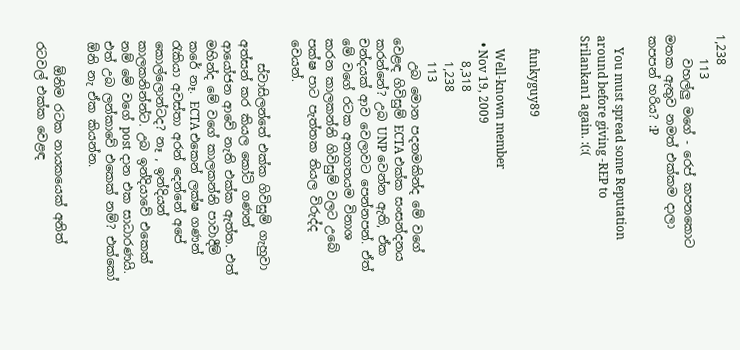1,238
    113
    වහල්ලු මගේ - රෙප් කපනකොට මතක ඇතුව නමත් එක්කම දාලා කපපන් හරිය? :P

    You must spread some Reputation around before giving -REP to Srilankan1 again. :(:(


    funkyguy89

    Well-known member
  • Nov 19, 2009
    8,318
    1,238
    113
    උබ මොන පදනමකින්ද මේ වගේ වෙළඳ ගිවිසුම් ECTA එක්ක සංසන්දනය කරන්නේ? උබ UNP වෙන්න ඇති, ඒක චන්දයක් ආව වෙලාවට පෙන්නපන්. ඒත් මේ වගේ රටක අනාගතයම විනාශ කරන කාලකන්නි ගිවිසුම් වලට උබේ පක්ෂ පාට පැත්තක තියල විරුද්ද වෙයන්.

    ස්වාසිලන්තේ එක්ක ගිවිසුම් ගැහුවා අත්සන් කර කියල කෝටි ගණන් ආයෝජන ආවේ නැති එක්ක ඇත්ත. එත් මහින්ද මේ වගේ කාලකන්නි පාවාදීම් කරේ නෑ. ECTA එකෙන් ලක්ෂ ගණන් රැකියා අවස්තා අරන් දෙන්නේ අපේ කොල්ලොන්ටද? නෑ , ඉන්දියන් කාලකනින්න්ට. උබ ඉන්දියාවේ එකෙක් නම් මේ වගේ post දාන එක සාධාරණයි. එත් උබ ලන්කාවේ එකෙක් නම්? එක්කෝ ඕනි නැ ඒක කියන්න.

    ඕනිම රටක නායකයෙක් අනිත් රටවල් එක්ක වෙළඳ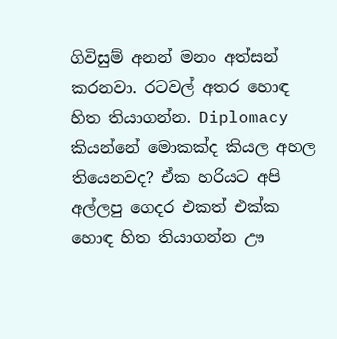ගිවිසුම් අනන් මනං අත්සන් කරනවා. රටවල් අතර හොඳ හිත තියාගන්න. Diplomacy කියන්නේ මොකක්ද කියල අහල තියෙනවද? ඒක හරියට අපි අල්ලපු ගෙදර එකත් එක්ක හොඳ හිත තියාගන්න ඌ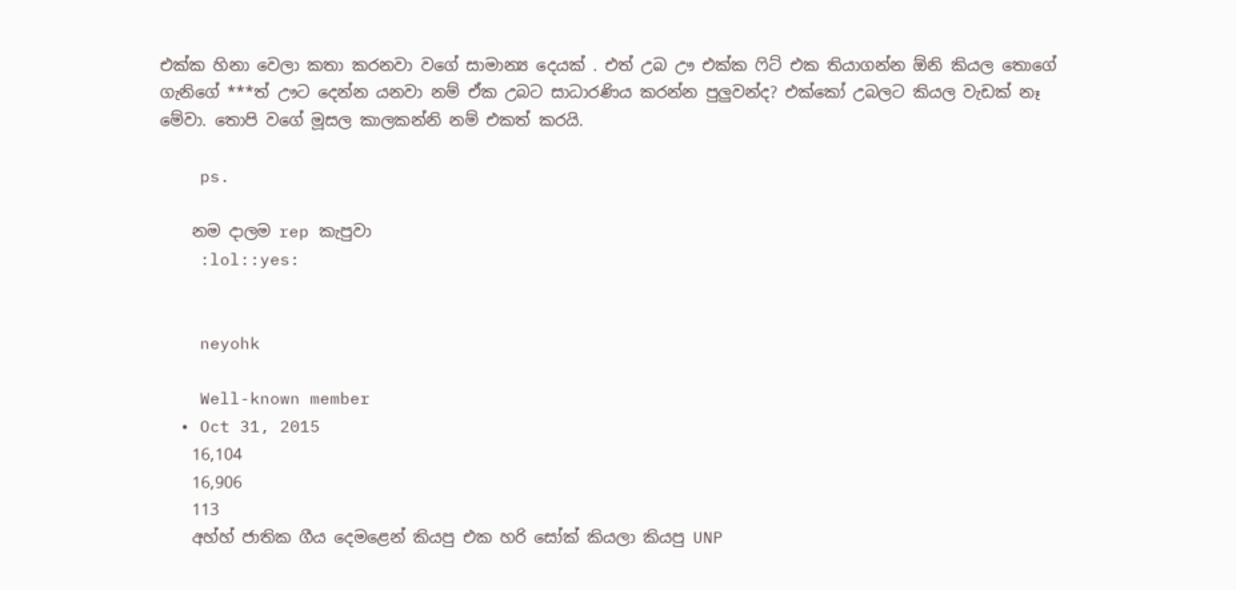එක්ක හිනා වෙලා කතා කරනවා වගේ සාමාන්‍ය දෙයක් . එත් උබ ඌ එක්ක ෆිට් එක තියාගන්න ඕනි කියල තොගේ ගැනිගේ ***ත් ඌට දෙන්න යනවා නම් ඒක උබට සාධාරණිය කරන්න පුලුවන්ද? එක්කෝ උබලට කියල වැඩක් නෑ මේවා. තොපි වගේ මූසල කාලකන්නි නම් එකත් කරයි.

    ps.

    නම දාලම rep කැපුවා
    :lol::yes:


    neyohk

    Well-known member
  • Oct 31, 2015
    16,104
    16,906
    113
    අහ්හ් ජාතික ගීය දෙමළෙන් කියපු එක හරි සෝක් කියලා කියපු UNP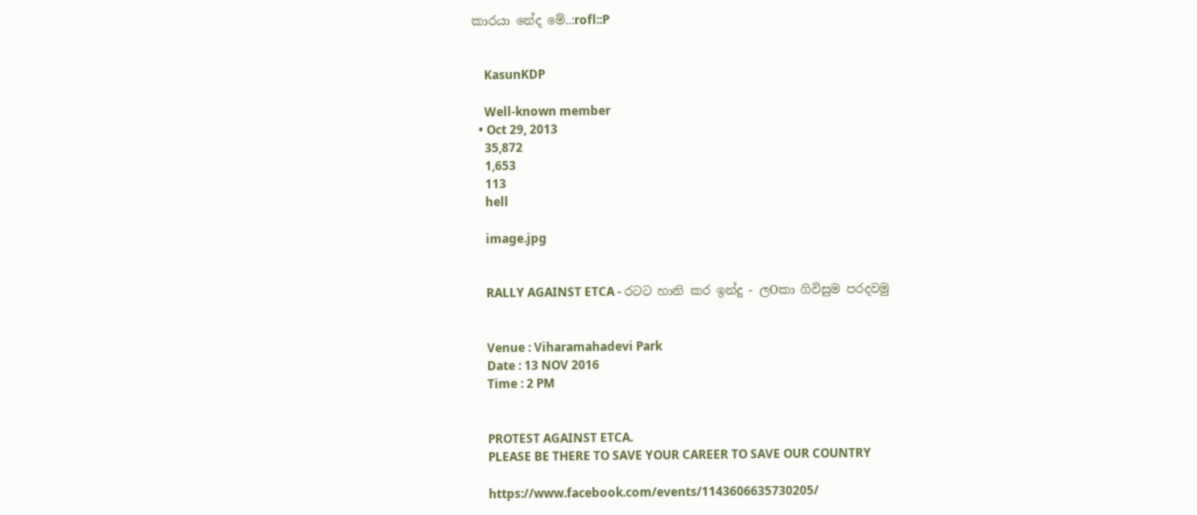කාරයා නේද මේ..:rofl::P


    KasunKDP

    Well-known member
  • Oct 29, 2013
    35,872
    1,653
    113
    hell

    image.jpg


    RALLY AGAINST ETCA - රටට හානි කර ඉන්දු - ලOකා ගිවිසුම පරදවමු


    Venue : Viharamahadevi Park
    Date : 13 NOV 2016
    Time : 2 PM


    PROTEST AGAINST ETCA.
    PLEASE BE THERE TO SAVE YOUR CAREER TO SAVE OUR COUNTRY

    https://www.facebook.com/events/1143606635730205/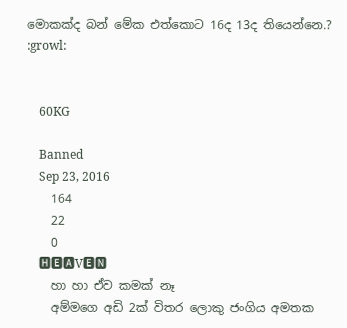මොකක්ද බන් මේක එත්කොට 16ද 13ද තියෙන්නෙ.? :growl:


    60KG

    Banned
    Sep 23, 2016
    164
    22
    0
    🅷🅴🅰V🅴🅽
    හා හා ඒව කමක් නෑ
    අම්මගෙ අඩි 2ක් විතර ලොකු ජංගිය අමතක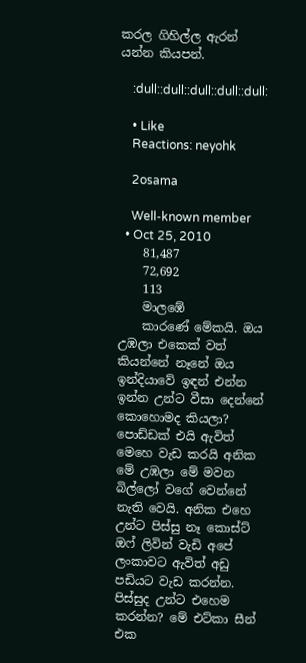කරල ගිහිල්ල ඇරන් යන්න කියපන්.

    :dull::dull::dull::dull::dull:

    • Like
    Reactions: neyohk

    2osama

    Well-known member
  • Oct 25, 2010
    81,487
    72,692
    113
    මාලඹේ
    කාරණේ මේකයි. ඔය උඹලා එකෙක් වත් කියන්නේ නෑනේ ඔය ඉන්දියාවේ ඉඳන් එන්න ඉන්න උන්ට වීසා දෙන්නේ කොහොමද කියලා? පොඩ්ඩක් එයි ඇවිත් මෙහෙ වැඩ කරයි අනික මේ උඹලා මේ මවන බිල්ලෝ වගේ වෙන්නේ නැති වෙයි. අනික එහෙ උන්ට පිස්සු නෑ කොස්ට් ඔෆ් ලිවින් වැඩි අපේ ලංකාවට ඇවිත් අඩු පඩියට වැඩ කරන්න. පිස්සුද උන්ට එහෙම කරන්න? මේ එට්කා සීන් එක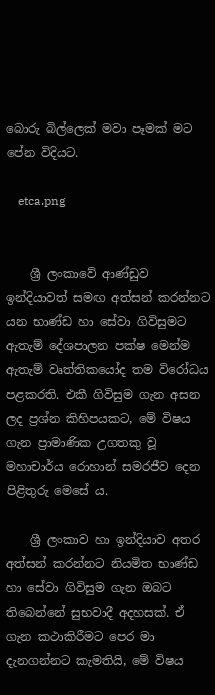බොරු බිල්ලෙක් මවා පෑමක් මට පේන විදියට.

    etca.png


    ශ්‍රී ලංකාවේ ආණ්ඩුව ඉන්දියාවත් සමඟ අත්සන් කරන්නට යන භාණ්ඩ හා සේවා ගිවිසුමට ඇතැම් දේශපාලන පක්ෂ මෙන්ම ඇතැම් වෘත්තිකයෝද තම විරෝධය පළකරති. එකී ගිවිසුම ගැන අසන ලද ප්‍රශ්න කිහිපයකට, මේ විෂය ගැන ප්‍රාමාණික උගතකු වූ මහාචාර්ය රොහාන් සමරජීව දෙන පිළිතුරු මෙසේ ය.

    ශ්‍රී ලංකාව හා ඉන්දියාව අතර අත්සන් කරන්නට නියමිත භාණ්ඩ හා සේවා ගිවිසුම ගැන ඔබට තිබෙන්නේ සුභවාදී අදහසක්. ඒ ගැන කථාකිරීමට පෙර මා දැනගන්නට කැමතියි, මේ විෂය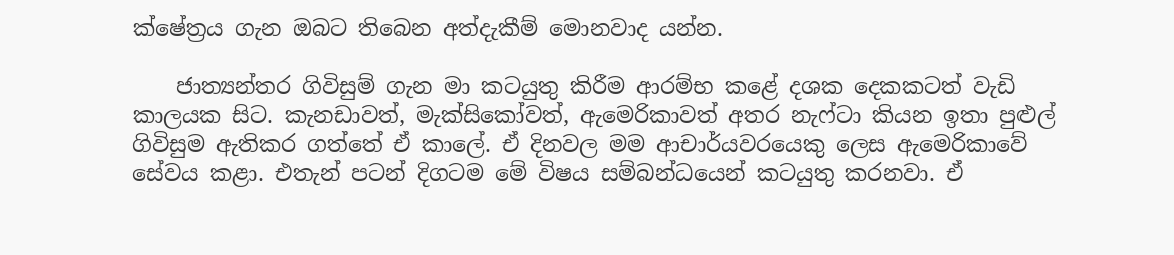ක්ෂේත්‍රය ගැන ඔබට තිබෙන අත්දැකීම් මොනවාද යන්න.

    ජාත්‍යන්තර ගිවිසුම් ගැන මා කටයුතු කිරීම ආරම්භ කළේ දශක දෙකකටත් වැඩි කාලයක සිට. කැනඩාවත්, මැක්සිකෝවත්, ඇමෙරිකාවත් අතර නැෆ්ටා කියන ඉතා පුළුල් ගිවිසුම ඇතිකර ගත්තේ ඒ කාලේ. ඒ දිනවල මම ආචාර්යවරයෙකු ලෙස ඇමෙරිකාවේ සේවය කළා. එතැන් පටන් දිගටම මේ විෂය සම්බන්ධයෙන් කටයුතු කරනවා. ඒ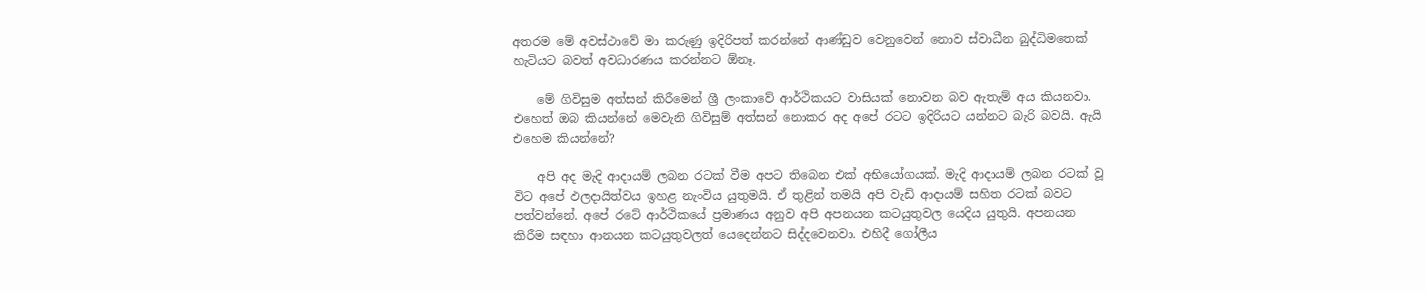අතරම මේ අවස්ථාවේ මා කරුණු ඉදිරිපත් කරන්නේ ආණ්ඩුව වෙනුවෙන් නොව ස්වාධීන බුද්ධිමතෙක් හැටියට බවත් අවධාරණය කරන්නට ඕනෑ.

    මේ ගිවිසුම අත්සන් කිරීමෙන් ශ්‍රී ලංකාවේ ආර්ථිකයට වාසියක් නොවන බව ඇතැම් අය කියනවා. එහෙත් ඔබ කියන්නේ මෙවැනි ගිවිසුම් අත්සන් නොකර අද අපේ රටට ඉදිරියට යන්නට බැරි බවයි. ඇයි එහෙම කියන්නේ?

    අපි අද මැදි ආදායම් ලබන රටක් වීම අපට තිබෙන එක් අභියෝගයක්. මැදි ආදායම් ලබන රටක් වූ විට අපේ ඵලදායිත්වය ඉහළ නැංවිය යුතුමයි. ඒ තුළින් තමයි අපි වැඩි ආදායම් සහිත රටක් බවට පත්වන්නේ. අපේ රටේ ආර්ථිකයේ ප්‍රමාණය අනුව අපි අපනයන කටයුතුවල යෙදිය යුතුයි. අපනයන කිරීම සඳහා ආනයන කටයුතුවලත් යෙදෙන්නට සිද්දවෙනවා. එහිදී ගෝලීය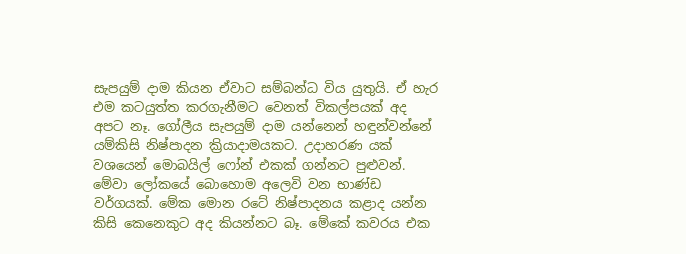සැපයුම් දාම කියන ඒවාට සම්බන්ධ විය යුතුයි. ඒ හැර එම කටයුත්ත කරගැනීමට වෙනත් විකල්පයක් අද අපට නෑ. ගෝලීය සැපයුම් දාම යන්නෙන් හඳුන්වන්නේ යම්කිසි නිෂ්පාදන ක්‍රියාදාමයකට. උදාහරණ යක් වශයෙන් මොබයිල් ෆෝන් එකක් ගන්නට පුළුවන්. මේවා ලෝකයේ බොහොම අලෙවි වන භාණ්ඩ වර්ගයක්. මේක මොන රටේ නිෂ්පාදනය කළාද යන්න කිසි කෙනෙකුට අද කියන්නට බෑ. මේකේ කවරය එක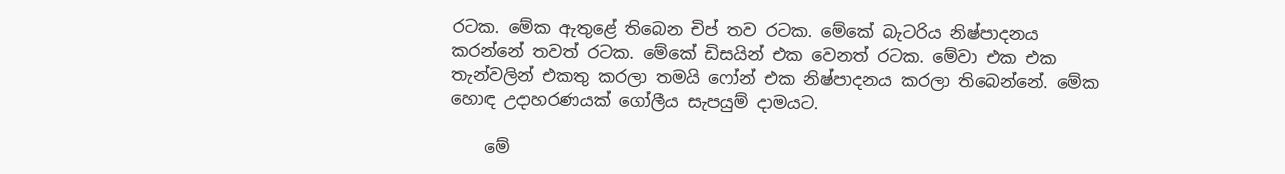රටක. මේක ඇතුළේ තිබෙන චිප් තව රටක. මේකේ බැටරිය නිෂ්පාදනය කරන්නේ තවත් රටක. මේකේ ඩිසයින් එක වෙනත් රටක. මේවා එක එක තැන්වලින් එකතු කරලා තමයි ෆෝන් එක නිෂ්පාදනය කරලා තිබෙන්නේ. මේක හොඳ උදාහරණයක් ගෝලීය සැපයුම් දාමයට.

    මේ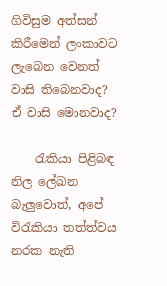ගිවිසුම අත්සන් කිරීමෙන් ලංකාවට ලැබෙන වෙනත් වාසි තිබෙනවාද? ඒ වාසි මොනවාද?

    රැකියා පිළිබඳ නිල ලේඛන බැලුවොත්, අපේ විරැකියා තත්ත්වය නරක නැති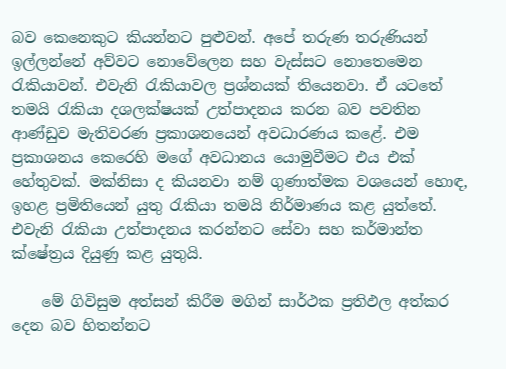බව කෙනෙකුට කියන්නට පුළුවන්. අපේ තරුණ තරුණියන් ඉල්ලන්නේ අව්වට නොවේලෙන සහ වැස්සට නොතෙමෙන රැකියාවන්. එවැනි රැකියාවල ප්‍රශ්නයක් තියෙනවා. ඒ යටතේ තමයි රැකියා දශලක්ෂයක් උත්පාදනය කරන බව පවතින ආණ්ඩුව මැතිවරණ ප්‍රකාශනයෙන් අවධාරණය කළේ. එම ප්‍රකාශනය කෙරෙහි මගේ අවධානය යොමුවීමට එය එක් හේතුවක්. මක්නිසා ද කියනවා නම් ගුණාත්මක වශයෙන් හොඳ, ඉහළ ප්‍රමිතියෙන් යුතු රැකියා තමයි නිර්මාණය කළ යුත්තේ. එවැනි රැකියා උත්පාදනය කරන්නට සේවා සහ කර්මාන්ත ක්ෂේත්‍රය දියුණු කළ යුතුයි.

    මේ ගිවිසුම අත්සන් කිරීම මගින් සාර්ථක ප්‍රතිඵල අත්කර දෙන බව හිතන්නට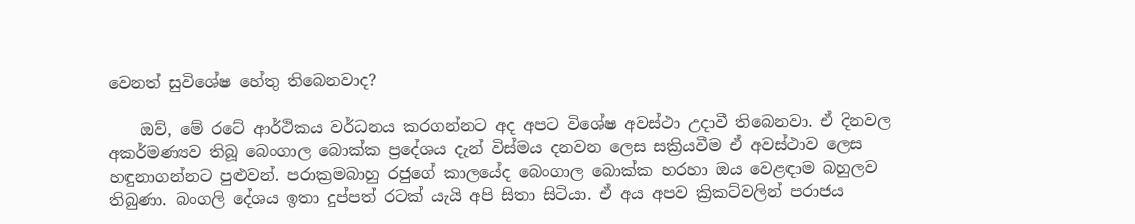වෙනත් සුවිශේෂ හේතු තිබෙනවාද?

    ඔව්, මේ රටේ ආර්ථිකය වර්ධනය කරගන්නට අද අපට විශේෂ අවස්ථා උදාවී තිබෙනවා. ඒ දිනවල අකර්මණ්‍යව තිබූ බෙංගාල බොක්ක ප්‍රදේශය දැන් විස්මය දනවන ලෙස සක්‍රියවීම ඒ අවස්ථාව ලෙස හඳුනාගන්නට පුළුවන්. පරාක්‍රමබාහු රජුගේ කාලයේද බෙංගාල බොක්ක හරහා ඔය වෙළඳාම බහුලව තිබුණා. බංගලි දේශය ඉතා දුප්පත් රටක් යැයි අපි සිතා සිටියා. ඒ අය අපව ක්‍රිකට්වලින් පරාජය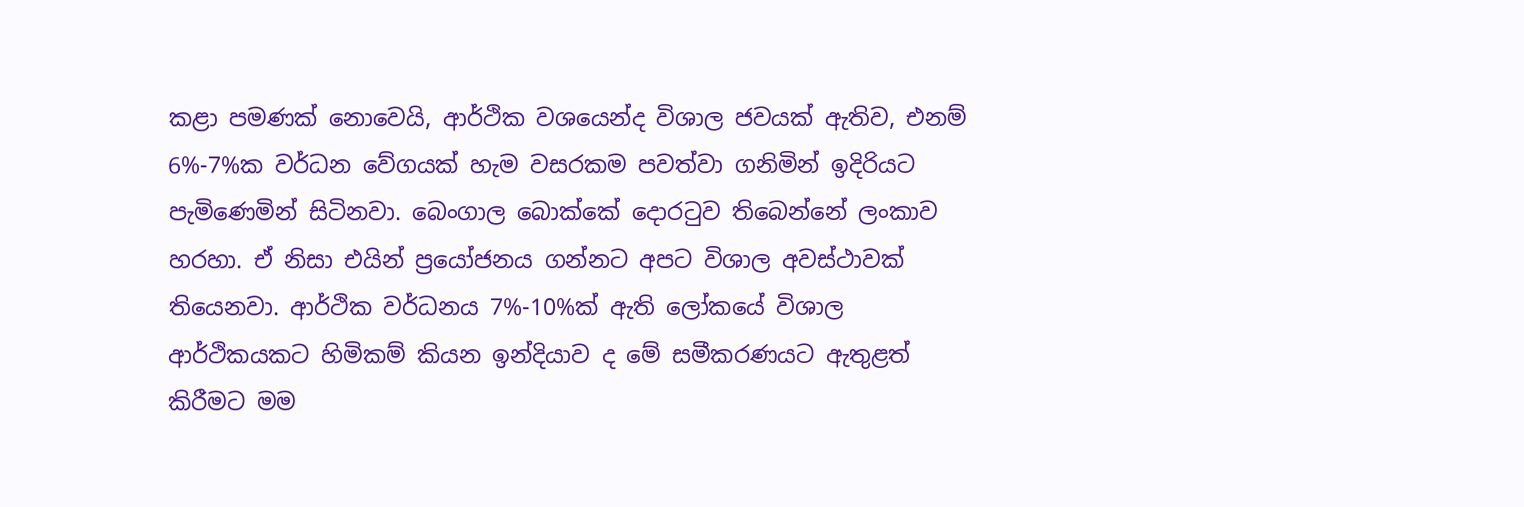කළා පමණක් නොවෙයි, ආර්ථික වශයෙන්ද විශාල ජවයක් ඇතිව, එනම් 6%-7%ක වර්ධන වේගයක් හැම වසරකම පවත්වා ගනිමින් ඉදිරියට පැමිණෙමින් සිටිනවා. බෙංගාල බොක්කේ දොරටුව තිබෙන්නේ ලංකාව හරහා. ඒ නිසා එයින් ප්‍රයෝජනය ගන්නට අපට විශාල අවස්ථාවක් තියෙනවා. ආර්ථික වර්ධනය 7%-10%ක් ඇති ලෝකයේ විශාල ආර්ථිකයකට හිමිකම් කියන ඉන්දියාව ද මේ සමීකරණයට ඇතුළත් කිරීමට මම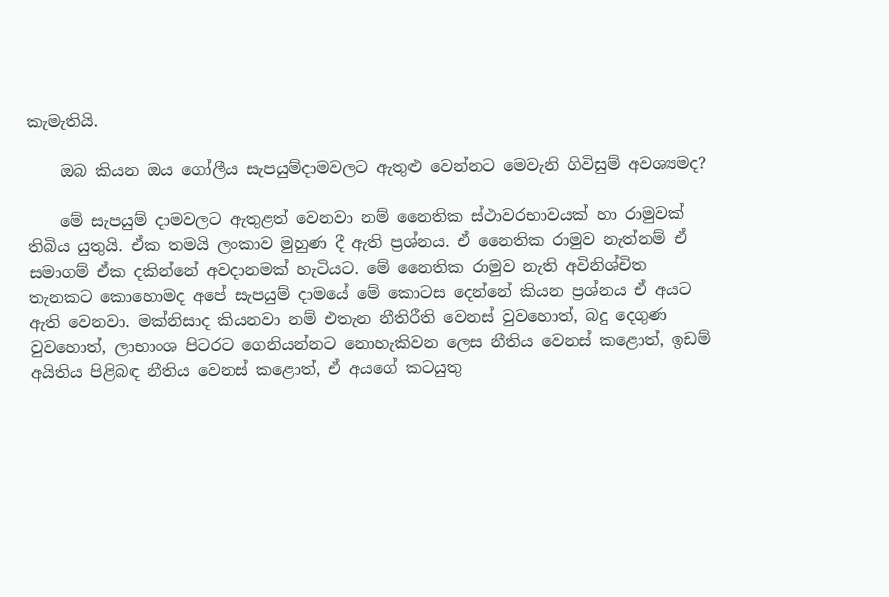කැමැතියි.

    ඔබ කියන ඔය ගෝලීය සැපයුම්දාමවලට ඇතුළු වෙන්නට මෙවැනි ගිවිසුම් අවශ්‍යමද?

    මේ සැපයුම් දාමවලට ඇතුළත් වෙනවා නම් නෛතික ස්ථාවරභාවයක් හා රාමුවක් තිබිය යුතුයි. ඒක තමයි ලංකාව මුහුණ දී ඇති ප්‍රශ්නය. ඒ නෛතික රාමුව නැත්නම් ඒ සමාගම් ඒක දකින්නේ අවදානමක් හැටියට. මේ නෛතික රාමුව නැති අවිනිශ්චිත තැනකට කොහොමද අපේ සැපයුම් දාමයේ මේ කොටස දෙන්නේ කියන ප්‍රශ්නය ඒ අයට ඇති වෙනවා. මක්නිසාද කියනවා නම් එතැන නීතිරීති වෙනස් වුවහොත්, බදු දෙගුණ වුවහොත්, ලාභාංශ පිටරට ගෙනියන්නට නොහැකිවන ලෙස නීතිය වෙනස් කළොත්, ඉඩම් අයිතිය පිළිබඳ නීතිය වෙනස් කළොත්, ඒ අයගේ කටයුතු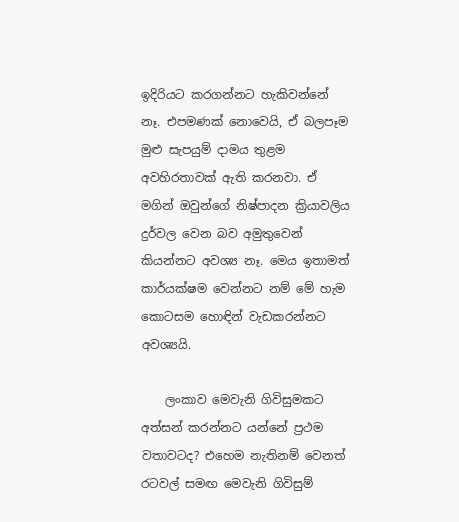ඉදිරියට කරගන්නට හැකිවන්නේ නෑ. එපමණක් නොවෙයි, ඒ බලපෑම මුළු සැපයුම් දාමය තුළම අවහිරතාවක් ඇති කරනවා. ඒ මගින් ඔවුන්ගේ නිෂ්පාදන ක්‍රියාවලිය දුර්වල වෙන බව අමුතුවෙන් කියන්නට අවශ්‍ය නෑ. මෙය ඉතාමත් කාර්යක්ෂම වෙන්නට නම් මේ හැම කොටසම හොඳින් වැඩකරන්නට අවශ්‍යයි.

    ලංකාව මෙවැනි ගිවිසුමකට අත්සන් කරන්නට යන්නේ ප්‍රථම වතාවටද? එහෙම නැතිනම් වෙනත් රටවල් සමඟ මෙවැනි ගිවිසුම්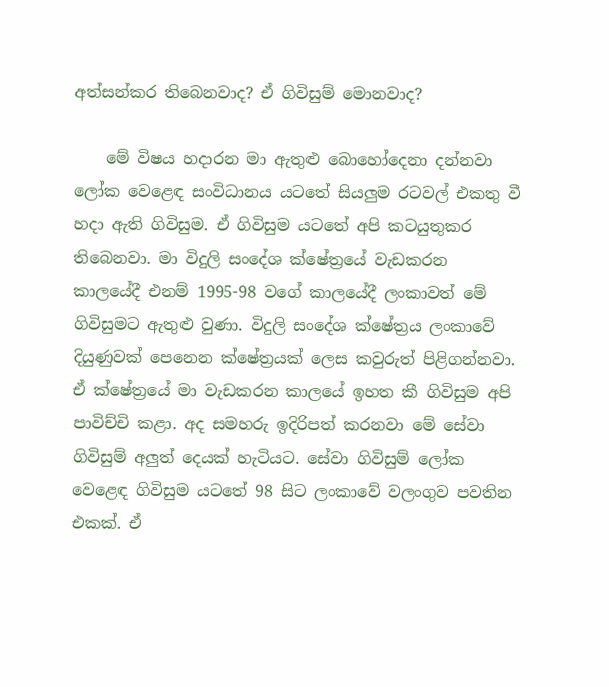අත්සන්කර තිබෙනවාද? ඒ ගිවිසුම් මොනවාද?

    මේ විෂය හදාරන මා ඇතුළු බොහෝදෙනා දන්නවා ලෝක වෙළෙඳ සංවිධානය යටතේ සියලුම රටවල් එකතු වී හදා ඇති ගිවිසුම. ඒ ගිවිසුම යටතේ අපි කටයුතුකර තිබෙනවා. මා විදුලි සංදේශ ක්ෂේත්‍රයේ වැඩකරන කාලයේදී එනම් 1995-98 වගේ කාලයේදී ලංකාවත් මේ ගිවිසුමට ඇතුළු වුණා. විදුලි සංදේශ ක්ෂේත්‍රය ලංකාවේ දියුණුවක් පෙනෙන ක්ෂේත්‍රයක් ලෙස කවුරුත් පිළිගන්නවා. ඒ ක්ෂේත්‍රයේ මා වැඩකරන කාලයේ ඉහත කී ගිවිසුම අපි පාවිච්චි කළා. අද සමහරු ඉදිරිපත් කරනවා මේ සේවා ගිවිසුම් අලුත් දෙයක් හැටියට. සේවා ගිවිසුම් ලෝක වෙළෙඳ ගිවිසුම යටතේ 98 සිට ලංකාවේ වලංගුව පවතින එකක්. ඒ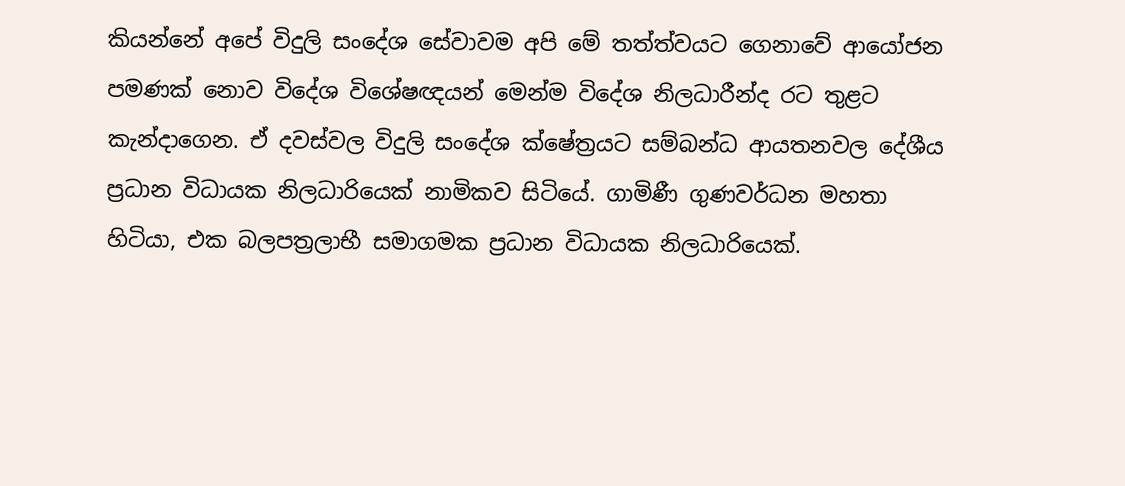කියන්නේ අපේ විදුලි සංදේශ සේවාවම අපි මේ තත්ත්වයට ගෙනාවේ ආයෝජන පමණක් නොව විදේශ විශේෂඥයන් මෙන්ම විදේශ නිලධාරීන්ද රට තුළට කැන්දාගෙන. ඒ දවස්වල විදුලි සංදේශ ක්ෂේත්‍රයට සම්බන්ධ ආයතනවල දේශීය ප්‍රධාන විධායක නිලධාරියෙක් නාමිකව සිටියේ. ගාමිණී ගුණවර්ධන මහතා හිටියා, එක බලපත්‍රලාභී සමාගමක ප්‍රධාන විධායක නිලධාරියෙක්.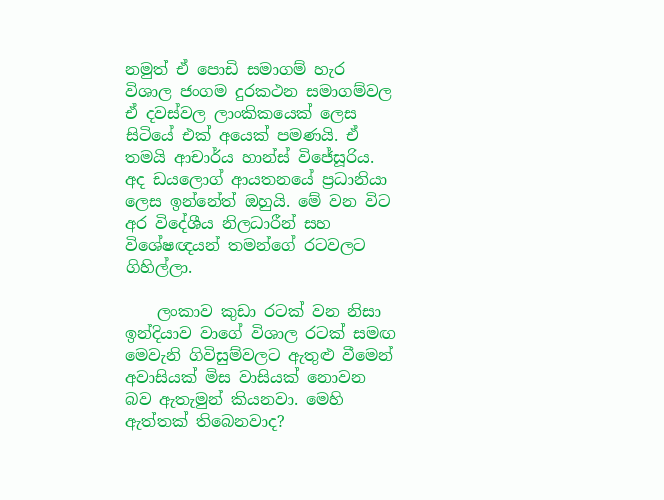නමුත් ඒ පොඩි සමාගම් හැර විශාල ජංගම දුරකථන සමාගම්වල ඒ දවස්වල ලාංකිකයෙක් ලෙස සිටියේ එක් අයෙක් පමණයි. ඒ තමයි ආචාර්ය හාන්ස් විජේසූරිය. අද ඩයලොග් ආයතනයේ ප්‍රධානියා ලෙස ඉන්නේත් ඔහුයි. මේ වන විට අර විදේශීය නිලධාරීන් සහ විශේෂඥයන් තමන්ගේ රටවලට ගිහිල්ලා.

    ලංකාව කුඩා රටක් වන නිසා ඉන්දියාව වාගේ විශාල රටක් සමඟ මෙවැනි ගිවිසුම්වලට ඇතුළු වීමෙන් අවාසියක් මිස වාසියක් නොවන බව ඇතැමුන් කියනවා. මෙහි ඇත්තක් තිබෙනවාද?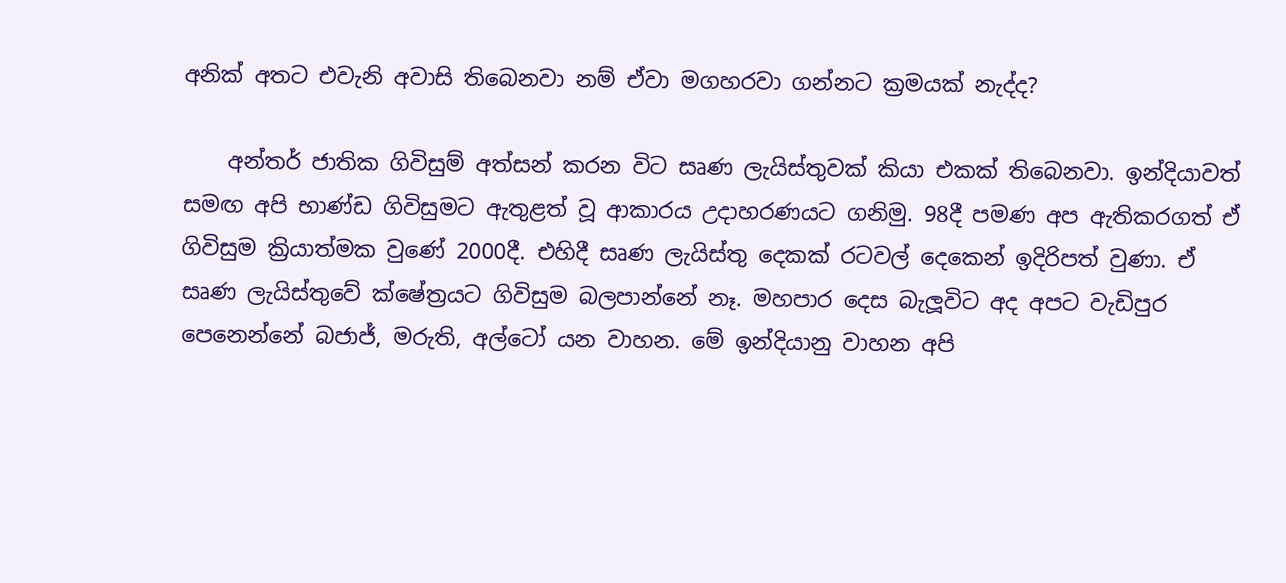අනික් අතට එවැනි අවාසි තිබෙනවා නම් ඒවා මගහරවා ගන්නට ක්‍රමයක් නැද්ද?

    අන්තර් ජාතික ගිවිසුම් අත්සන් කරන විට සෘණ ලැයිස්තුවක් කියා එකක් තිබෙනවා. ඉන්දියාවත් සමඟ අපි භාණ්ඩ ගිවිසුමට ඇතුළත් වූ ආකාරය උදාහරණයට ගනිමු. 98දී පමණ අප ඇතිකරගත් ඒ ගිවිසුම ක්‍රියාත්මක වුණේ 2000දී. එහිදී සෘණ ලැයිස්තු දෙකක් රටවල් දෙකෙන් ඉදිරිපත් වුණා. ඒ සෘණ ලැයිස්තුවේ ක්ෂේත්‍රයට ගිවිසුම බලපාන්නේ නෑ. මහපාර දෙස බැලූවිට අද අපට වැඩිපුර පෙනෙන්නේ බජාජ්, මරුති, අල්ටෝ යන වාහන. මේ ඉන්දියානු වාහන අපි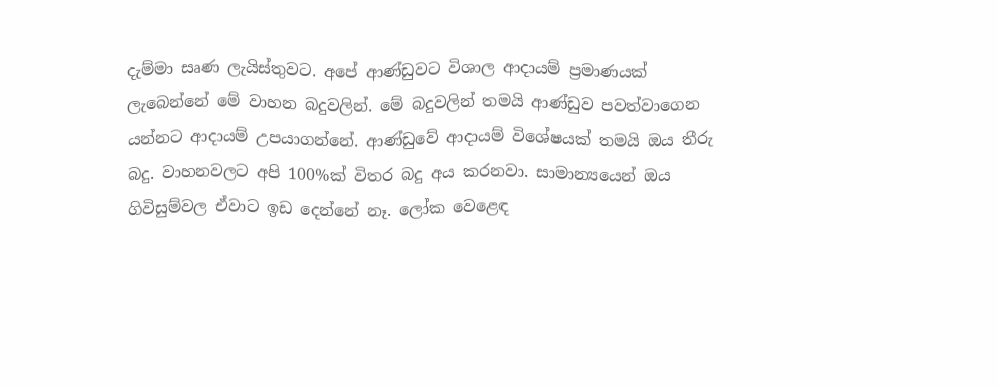දැම්මා සෘණ ලැයිස්තුවට. අපේ ආණ්ඩුවට විශාල ආදායම් ප්‍රමාණයක් ලැබෙන්නේ මේ වාහන බදුවලින්. මේ බදුවලින් තමයි ආණ්ඩුව පවත්වාගෙන යන්නට ආදායම් උපයාගන්නේ. ආණ්ඩුවේ ආදායම් විශේෂයක් තමයි ඔය තීරු බදු. වාහනවලට අපි 100%ක් විතර බදු අය කරනවා. සාමාන්‍යයෙන් ඔය ගිවිසුම්වල ඒවාට ඉඩ දෙන්නේ නෑ. ලෝක වෙළෙඳ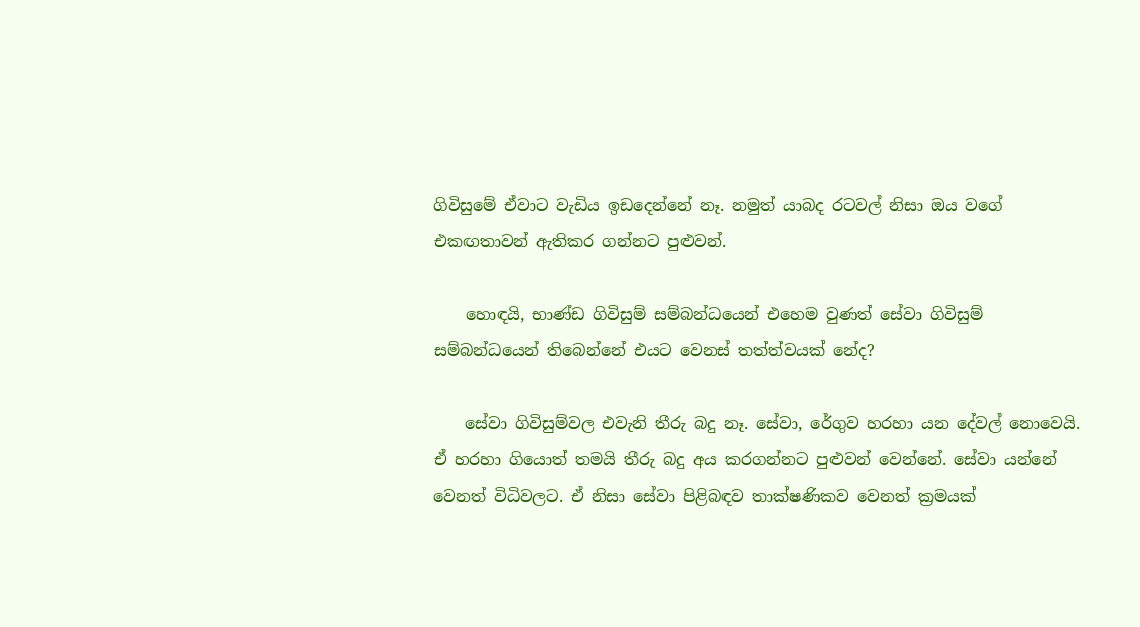ගිවිසුමේ ඒවාට වැඩිය ඉඩදෙන්නේ නෑ. නමුත් යාබද රටවල් නිසා ඔය වගේ එකඟතාවන් ඇතිකර ගන්නට පුළුවන්.

    හොඳයි, භාණ්ඩ ගිවිසුම් සම්බන්ධයෙන් එහෙම වුණත් සේවා ගිවිසුම් සම්බන්ධයෙන් තිබෙන්නේ එයට වෙනස් තත්ත්වයක් නේද?

    සේවා ගිවිසුම්වල එවැනි තීරු බදු නෑ. සේවා, රේගුව හරහා යන දේවල් නොවෙයි. ඒ හරහා ගියොත් තමයි තීරු බදු අය කරගන්නට පුළුවන් වෙන්නේ. සේවා යන්නේ වෙනත් විධිවලට. ඒ නිසා සේවා පිළිබඳව තාක්ෂණිකව වෙනත් ක්‍රමයක්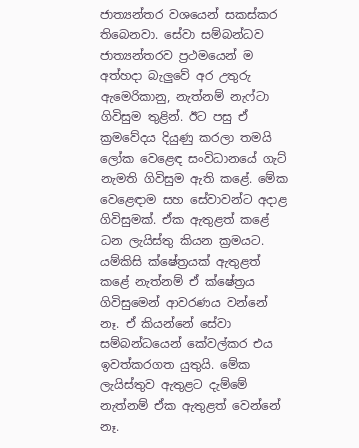ජාත්‍යන්තර වශයෙන් සකස්කර තිබෙනවා. සේවා සම්බන්ධව ජාත්‍යන්තරව ප්‍රථමයෙන් ම අත්හදා බැලුවේ අර උතුරු ඇමෙරිකානු, නැත්නම් නැෆ්ටා ගිවිසුම තුළින්. ඊට පසු ඒ ක්‍රමවේදය දියුණු කරලා තමයි ලෝක වෙළෙඳ සංවිධානයේ ගැට් නැමති ගිවිසුම ඇති කළේ. මේක වෙළෙඳාම සහ සේවාවන්ට අදාළ ගිවිසුමක්. ඒක ඇතුළත් කළේ ධන ලැයිස්තු කියන ක්‍රමයට. යම්කිසි ක්ෂේත්‍රයක් ඇතුළත් කළේ නැත්නම් ඒ ක්ෂේත්‍රය ගිවිසුමෙන් ආවරණය වන්නේ නෑ. ඒ කියන්නේ සේවා සම්බන්ධයෙන් කේවල්කර එය ඉවත්කරගත යුතුයි. මේක ලැයිස්තුව ඇතුළට දැම්මේ නැත්නම් ඒක ඇතුළත් වෙන්නේ නෑ.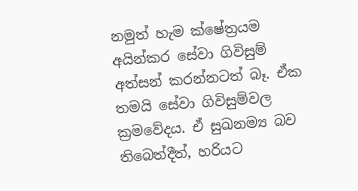නමුත් හැම ක්ෂේත්‍රයම අයින්කර සේවා ගිවිසුම් අත්සන් කරන්නටත් බෑ. ඒක තමයි සේවා ගිවිසුම්වල ක්‍රමවේදය. ඒ සුඛනම්‍ය බව තිබෙත්දීත්, හරියට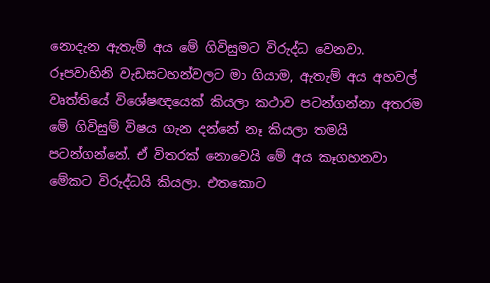නොදැන ඇතැම් අය මේ ගිවිසුමට විරුද්ධ වෙනවා. රූපවාහිනි වැඩසටහන්වලට මා ගියාම, ඇතැම් අය අහවල් වෘත්තියේ විශේෂඥයෙක් කියලා කථාව පටන්ගන්නා අතරම මේ ගිවිසුම් විෂය ගැන දන්නේ නෑ කියලා තමයි පටන්ගන්නේ. ඒ විතරක් නොවෙයි මේ අය කෑගහනවා මේකට විරුද්ධයි කියලා. එතකොට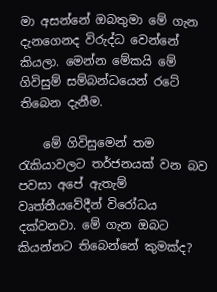මා අසන්නේ ඔබතුමා මේ ගැන දැනගෙනද විරුද්ධ වෙන්නේ කියලා. මෙන්න මේකයි මේ ගිවිසුම් සම්බන්ධයෙන් රටේ තිබෙන දැනීම.

    මේ ගිවිසුමෙන් තම රැකියාවලට තර්ජනයක් වන බව පවසා අපේ ඇතැම් වෘත්තීයවේදීන් විරෝධය දක්වනවා. මේ ගැන ඔබට කියන්නට තිබෙන්නේ කුමක්ද?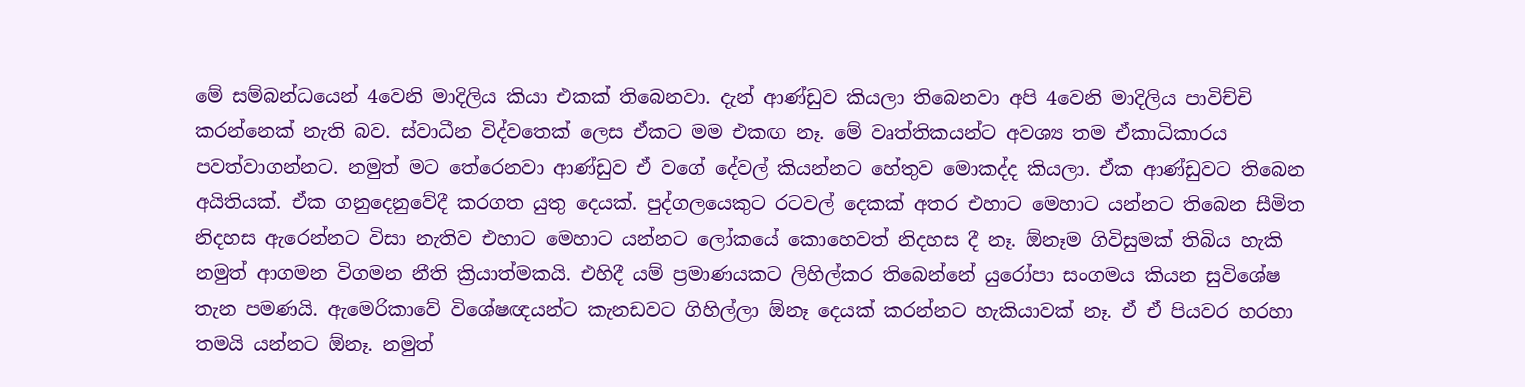මේ සම්බන්ධයෙන් 4වෙනි මාදිලිය කියා එකක් තිබෙනවා. දැන් ආණ්ඩුව කියලා තිබෙනවා අපි 4වෙනි මාදිලිය පාවිච්චි කරන්නෙක් නැති බව. ස්වාධීන විද්වතෙක් ලෙස ඒකට මම එකඟ නෑ. මේ වෘත්තිකයන්ට අවශ්‍ය තම ඒකාධිකාරය පවත්වාගන්නට. නමුත් මට තේරෙනවා ආණ්ඩුව ඒ වගේ දේවල් කියන්නට හේතුව මොකද්ද කියලා. ඒක ආණ්ඩුවට තිබෙන අයිතියක්. ඒක ගනුදෙනුවේදී කරගත යුතු දෙයක්. පුද්ගලයෙකුට රටවල් දෙකක් අතර එහාට මෙහාට යන්නට තිබෙන සීමිත නිදහස ඇරෙන්නට විසා නැතිව එහාට මෙහාට යන්නට ලෝකයේ කොහෙවත් නිදහස දී නෑ. ඕනෑම ගිවිසුමක් තිබිය හැකි නමුත් ආගමන විගමන නීති ක්‍රියාත්මකයි. එහිදී යම් ප්‍රමාණයකට ලිහිල්කර තිබෙන්නේ යුරෝපා සංගමය කියන සුවිශේෂ තැන පමණයි. ඇමෙරිකාවේ විශේෂඥයන්ට කැනඩවට ගිහිල්ලා ඕනෑ දෙයක් කරන්නට හැකියාවක් නෑ. ඒ ඒ පියවර හරහා තමයි යන්නට ඕනෑ. නමුත්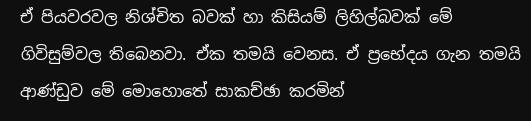ඒ පියවරවල නිශ්චිත බවක් හා කිසියම් ලිහිල්බවක් මේ ගිවිසුම්වල තිබෙනවා. ඒක තමයි වෙනස. ඒ ප්‍රභේදය ගැන තමයි ආණ්ඩුව මේ මොහොතේ සාකච්ඡා කරමින්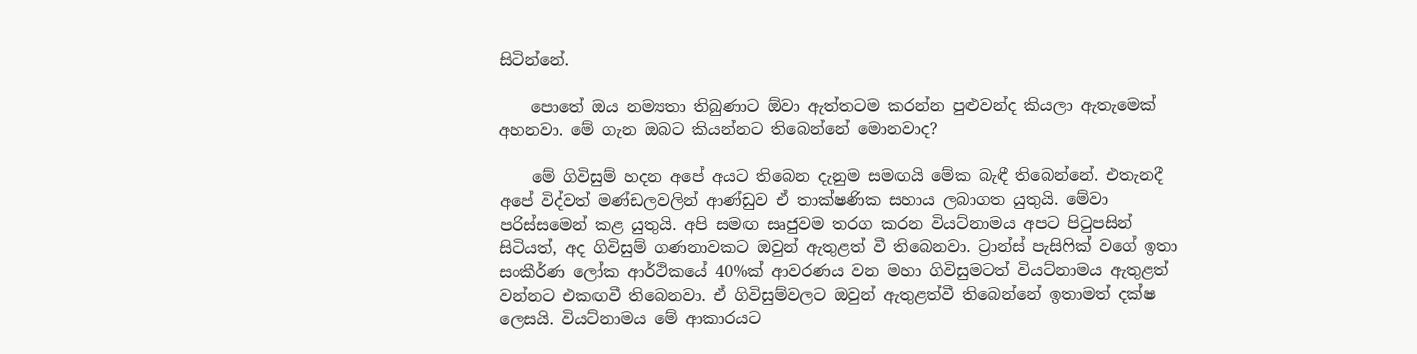සිටින්නේ.

    පොතේ ඔය නම්‍යතා තිබුණාට ඕවා ඇත්තටම කරන්න පුළුවන්ද කියලා ඇතැමෙක් අහනවා. මේ ගැන ඔබට කියන්නට තිබෙන්නේ මොනවාද?

    මේ ගිවිසුම් හදන අපේ අයට තිබෙන දැනුම සමඟයි මේක බැඳී තිබෙන්නේ. එතැනදී අපේ විද්වත් මණ්ඩලවලින් ආණ්ඩුව ඒ තාක්ෂණික සහාය ලබාගත යුතුයි. මේවා පරිස්සමෙන් කළ යුතුයි. අපි සමඟ සෘජුවම තරග කරන වියට්නාමය අපට පිටුපසින් සිටියත්, අද ගිවිසුම් ගණනාවකට ඔවුන් ඇතුළත් වී තිබෙනවා. ට්‍රාන්ස් පැසිෆික් වගේ ඉතා සංකීර්ණ ලෝක ආර්ථිකයේ 40%ක් ආවරණය වන මහා ගිවිසුමටත් වියට්නාමය ඇතුළත් වන්නට එකඟවී තිබෙනවා. ඒ ගිවිසුම්වලට ඔවුන් ඇතුළත්වී තිබෙන්නේ ඉතාමත් දක්ෂ ලෙසයි. වියට්නාමය මේ ආකාරයට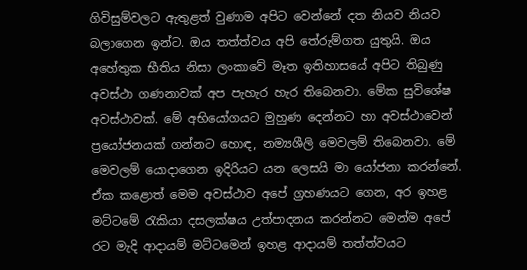ගිවිසුම්වලට ඇතුළත් වුණාම අපිට වෙන්නේ දත නියව නියව බලාගෙන ඉන්ට. ඔය තත්ත්වය අපි තේරුම්ගත යුතුයි. ඔය අහේතුක භීතිය නිසා ලංකාවේ මෑත ඉතිහාසයේ අපිට තිබුණු අවස්ථා ගණනාවක් අප පැහැර හැර තිබෙනවා. මේක සුවිශේෂ අවස්ථාවක්. මේ අභියෝගයට මුහුණ දෙන්නට හා අවස්ථාවෙන් ප්‍රයෝජනයක් ගන්නට හොඳ, නම්‍යශීලි මෙවලම් තිබෙනවා. මේ මෙවලම් යොදාගෙන ඉදිරියට යන ලෙසයි මා යෝජනා කරන්නේ. ඒක කළොත් මෙම අවස්ථාව අපේ ග්‍රහණයට ගෙන, අර ඉහළ මට්ටමේ රැකියා දසලක්ෂය උත්පාදනය කරන්නට මෙන්ම අපේ රට මැදි ආදායම් මට්ටමෙන් ඉහළ ආදායම් තත්ත්වයට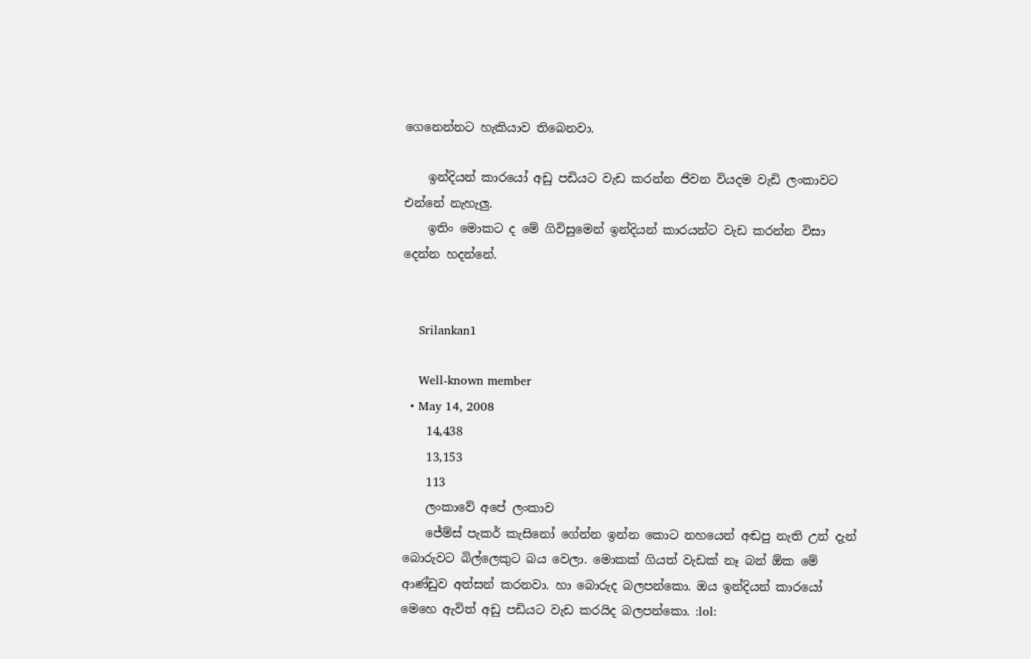ගෙනෙන්නට හැකියාව තිබෙනවා.

    ඉන්දියන් කාරයෝ අඩු පඩියට වැඩ කරන්න ජිවන වියදම වැඩි ලංකාවට එන්නේ නැහැලු.
    ඉතිං මොකට ද මේ ගිවිසුමෙන් ඉන්දියන් කාරයන්ට වැඩ කරන්න විසා දෙන්න හදන්නේ.


    Srilankan1

    Well-known member
  • May 14, 2008
    14,438
    13,153
    113
    ලංකාවේ අපේ ලංකාව
    ජේම්ස් පැකර් කැසිනෝ ගේන්න ඉන්න කොට නහයෙන් අඬපු නැති උන් දැන් බොරුවට බිල්ලෙකුට බය වෙලා. මොකක් ගියත් වැඩක් නෑ බන් ඕක මේ ආණ්ඩුව අත්සන් කරනවා. හා බොරුද බලපන්කො. ඔය ඉන්දියන් කාරයෝ මෙහෙ ඇවිත් අඩු පඩියට වැඩ කරයිද බලපන්කො. :lol: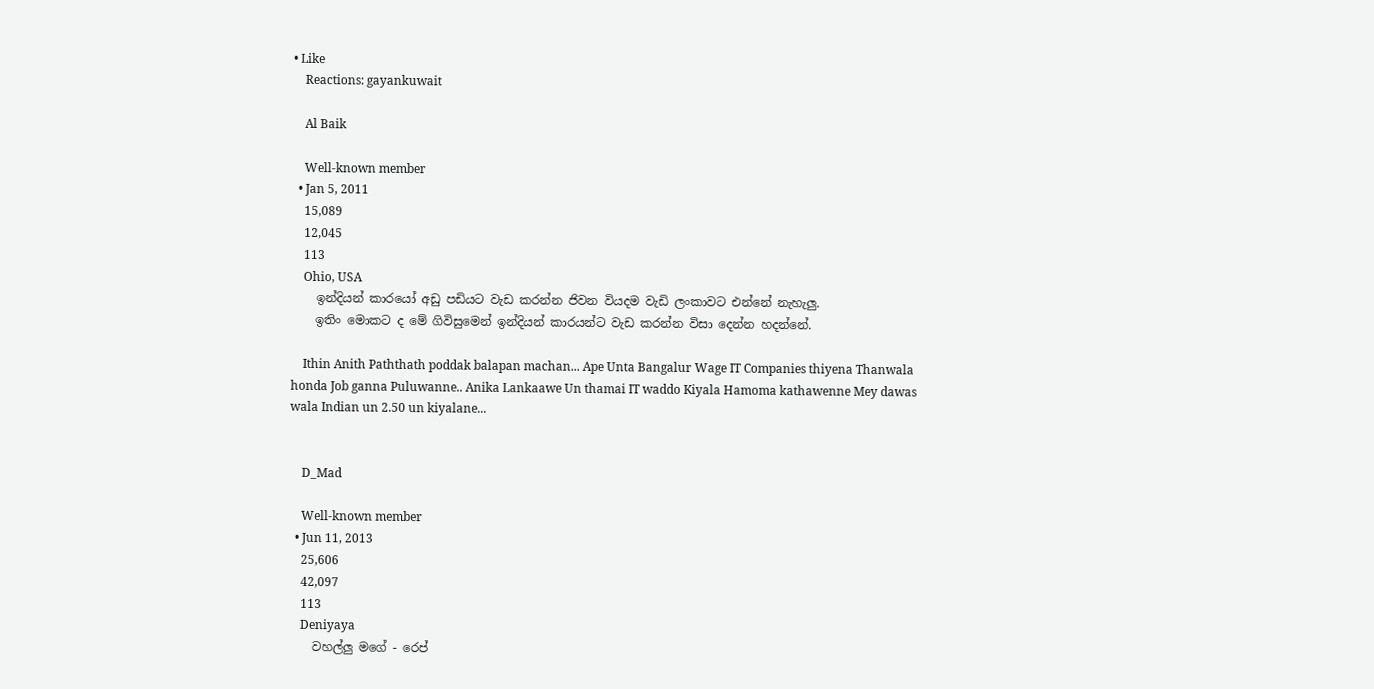• Like
    Reactions: gayankuwait

    Al Baik

    Well-known member
  • Jan 5, 2011
    15,089
    12,045
    113
    Ohio, USA
    ඉන්දියන් කාරයෝ අඩු පඩියට වැඩ කරන්න ජිවන වියදම වැඩි ලංකාවට එන්නේ නැහැලු.
    ඉතිං මොකට ද මේ ගිවිසුමෙන් ඉන්දියන් කාරයන්ට වැඩ කරන්න විසා දෙන්න හදන්නේ.

    Ithin Anith Paththath poddak balapan machan... Ape Unta Bangalur Wage IT Companies thiyena Thanwala honda Job ganna Puluwanne.. Anika Lankaawe Un thamai IT waddo Kiyala Hamoma kathawenne Mey dawas wala Indian un 2.50 un kiyalane...


    D_Mad

    Well-known member
  • Jun 11, 2013
    25,606
    42,097
    113
    Deniyaya
    වහල්ලු මගේ - රෙප්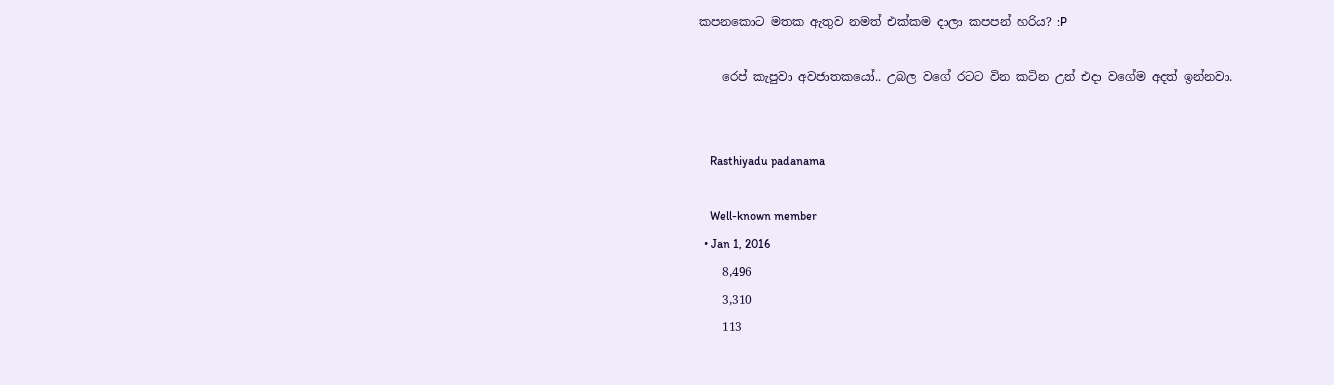කපනකොට මතක ඇතුව නමත් එක්කම දාලා කපපන් හරිය? :P

    රෙප් කැපුවා අවජාතකයෝ.. උබල වගේ රටට වින කටින උන් එදා වගේම අදත් ඉන්නවා.


    Rasthiyadu padanama

    Well-known member
  • Jan 1, 2016
    8,496
    3,310
    113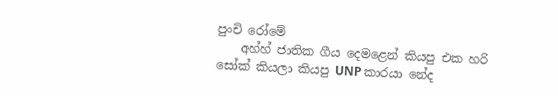පුංචි රෝමේ
    අහ්හ් ජාතික ගීය දෙමළෙන් කියපු එක හරි සෝක් කියලා කියපු UNP කාරයා නේද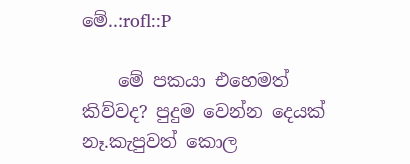මේ..:rofl::P

    මේ පකයා එහෙමත් කිව්වද? පුදුම වෙන්න දෙයක් නෑ.කැපුවත් කොල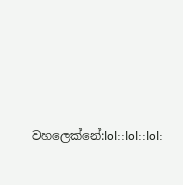වහලෙක්නේ:lol::lol::lol: